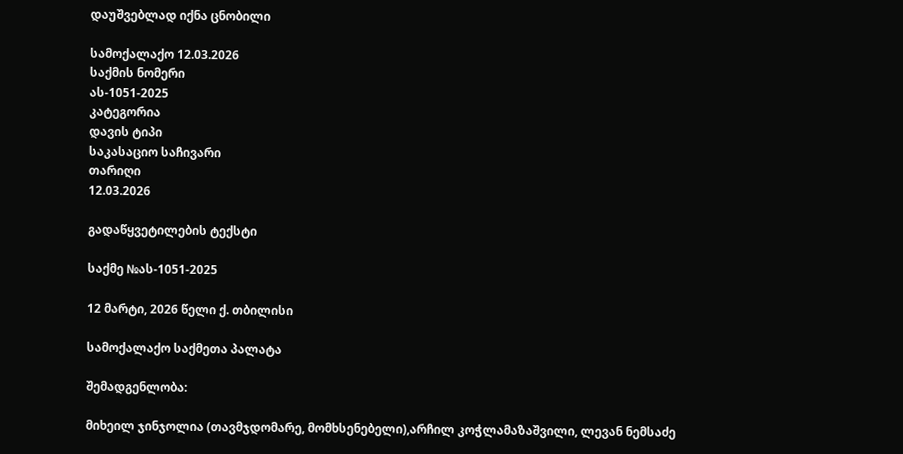დაუშვებლად იქნა ცნობილი

სამოქალაქო 12.03.2026
საქმის ნომერი
ას-1051-2025
კატეგორია
დავის ტიპი
საკასაციო საჩივარი
თარიღი
12.03.2026

გადაწყვეტილების ტექსტი

საქმე №ას-1051-2025

12 მარტი, 2026 წელი ქ. თბილისი

სამოქალაქო საქმეთა პალატა

შემადგენლობა:

მიხეილ ჯინჯოლია (თავმჯდომარე, მომხსენებელი),არჩილ კოჭლამაზაშვილი, ლევან ნემსაძე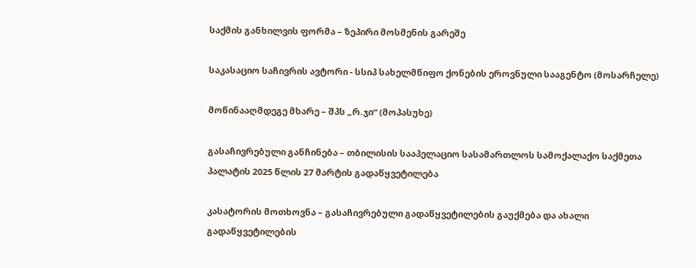საქმის განხილვის ფორმა – ზეპირი მოსმენის გარეშე

საკასაციო საჩივრის ავტორი - სსიპ სახელმწიფო ქონების ეროვნული სააგენტო (მოსარჩელე)

მოწინააღმდეგე მხარე – შპს „რ.ჯი“ (მოპასუხე)

გასაჩივრებული განჩინება – თბილისის სააპელაციო სასამართლოს სამოქალაქო საქმეთა პალატის 2025 წლის 27 მარტის გადაწყვეტილება

კასატორის მოთხოვნა – გასაჩივრებული გადაწყვეტილების გაუქმება და ახალი გადაწყვეტილების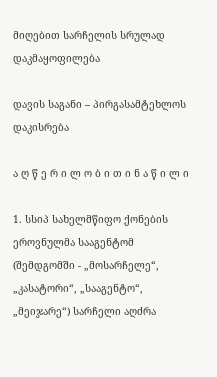მიღებით სარჩელის სრულად დაკმაყოფილება

დავის საგანი – პირგასამტეხლოს დაკისრება

ა ღ წ ე რ ი ლ ო ბ ი თ ი ნ ა წ ი ლ ი

1. სსიპ სახელმწიფო ქონების ეროვნულმა სააგენტომ (შემდგომში - „მოსარჩელე“, „კასატორი“, „სააგენტო“, „მეიჯარე“) სარჩელი აღძრა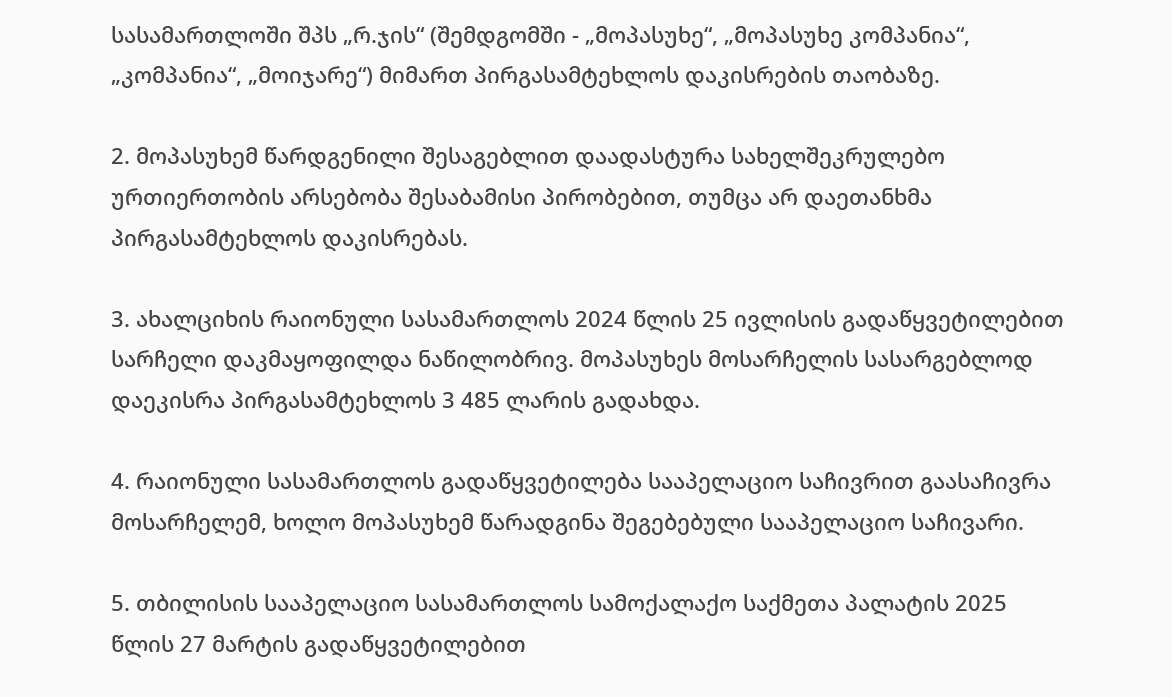სასამართლოში შპს „რ.ჯის“ (შემდგომში - „მოპასუხე“, „მოპასუხე კომპანია“, „კომპანია“, „მოიჯარე“) მიმართ პირგასამტეხლოს დაკისრების თაობაზე.

2. მოპასუხემ წარდგენილი შესაგებლით დაადასტურა სახელშეკრულებო ურთიერთობის არსებობა შესაბამისი პირობებით, თუმცა არ დაეთანხმა პირგასამტეხლოს დაკისრებას.

3. ახალციხის რაიონული სასამართლოს 2024 წლის 25 ივლისის გადაწყვეტილებით სარჩელი დაკმაყოფილდა ნაწილობრივ. მოპასუხეს მოსარჩელის სასარგებლოდ დაეკისრა პირგასამტეხლოს 3 485 ლარის გადახდა.

4. რაიონული სასამართლოს გადაწყვეტილება სააპელაციო საჩივრით გაასაჩივრა მოსარჩელემ, ხოლო მოპასუხემ წარადგინა შეგებებული სააპელაციო საჩივარი.

5. თბილისის სააპელაციო სასამართლოს სამოქალაქო საქმეთა პალატის 2025 წლის 27 მარტის გადაწყვეტილებით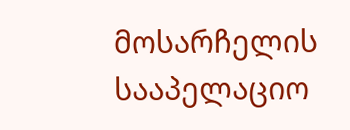მოსარჩელის სააპელაციო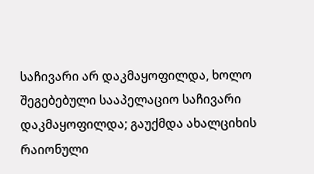საჩივარი არ დაკმაყოფილდა, ხოლო შეგებებული სააპელაციო საჩივარი დაკმაყოფილდა; გაუქმდა ახალციხის რაიონული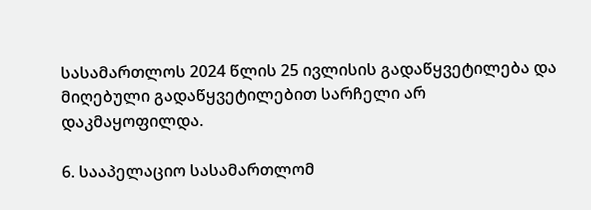სასამართლოს 2024 წლის 25 ივლისის გადაწყვეტილება და მიღებული გადაწყვეტილებით სარჩელი არ დაკმაყოფილდა.

6. სააპელაციო სასამართლომ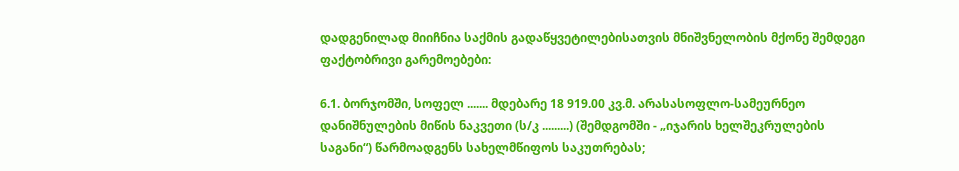დადგენილად მიიჩნია საქმის გადაწყვეტილებისათვის მნიშვნელობის მქონე შემდეგი ფაქტობრივი გარემოებები:

6.1. ბორჯომში, სოფელ ....... მდებარე 18 919.00 კვ.მ. არასასოფლო-სამეურნეო დანიშნულების მიწის ნაკვეთი (ს/კ .........) (შემდგომში - „იჯარის ხელშეკრულების საგანი“) წარმოადგენს სახელმწიფოს საკუთრებას;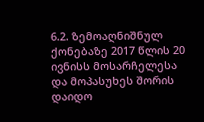6.2. ზემოაღნიშნულ ქონებაზე 2017 წლის 20 ივნისს მოსარჩელესა და მოპასუხეს შორის დაიდო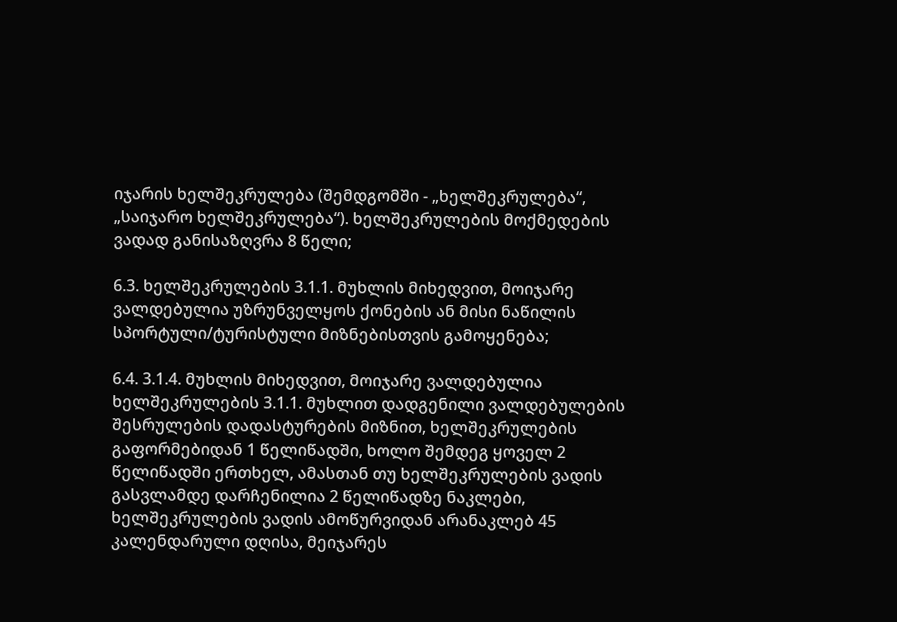იჯარის ხელშეკრულება (შემდგომში - „ხელშეკრულება“, „საიჯარო ხელშეკრულება“). ხელშეკრულების მოქმედების ვადად განისაზღვრა 8 წელი;

6.3. ხელშეკრულების 3.1.1. მუხლის მიხედვით, მოიჯარე ვალდებულია უზრუნველყოს ქონების ან მისი ნაწილის სპორტული/ტურისტული მიზნებისთვის გამოყენება;

6.4. 3.1.4. მუხლის მიხედვით, მოიჯარე ვალდებულია ხელშეკრულების 3.1.1. მუხლით დადგენილი ვალდებულების შესრულების დადასტურების მიზნით, ხელშეკრულების გაფორმებიდან 1 წელიწადში, ხოლო შემდეგ ყოველ 2 წელიწადში ერთხელ, ამასთან თუ ხელშეკრულების ვადის გასვლამდე დარჩენილია 2 წელიწადზე ნაკლები, ხელშეკრულების ვადის ამოწურვიდან არანაკლებ 45 კალენდარული დღისა, მეიჯარეს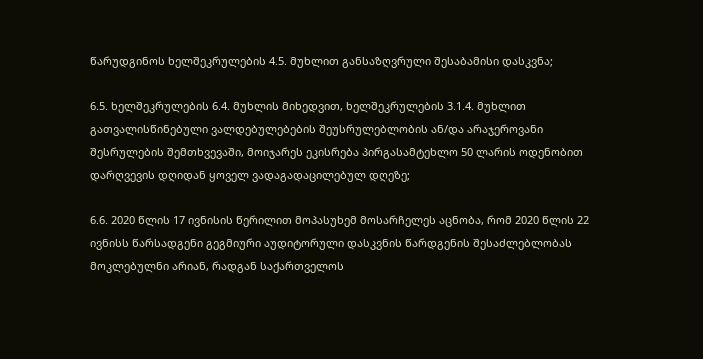წარუდგინოს ხელშეკრულების 4.5. მუხლით განსაზღვრული შესაბამისი დასკვნა;

6.5. ხელშეკრულების 6.4. მუხლის მიხედვით, ხელშეკრულების 3.1.4. მუხლით გათვალისწინებული ვალდებულებების შეუსრულებლობის ან/და არაჯეროვანი შესრულების შემთხვევაში, მოიჯარეს ეკისრება პირგასამტეხლო 50 ლარის ოდენობით დარღვევის დღიდან ყოველ ვადაგადაცილებულ დღეზე;

6.6. 2020 წლის 17 ივნისის წერილით მოპასუხემ მოსარჩელეს აცნობა, რომ 2020 წლის 22 ივნისს წარსადგენი გეგმიური აუდიტორული დასკვნის წარდგენის შესაძლებლობას მოკლებულნი არიან, რადგან საქართველოს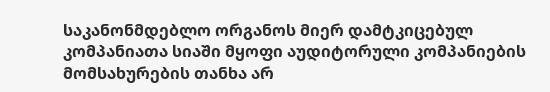საკანონმდებლო ორგანოს მიერ დამტკიცებულ კომპანიათა სიაში მყოფი აუდიტორული კომპანიების მომსახურების თანხა არ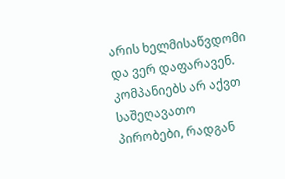არის ხელმისაწვდომი და ვერ დაფარავენ. კომპანიებს არ აქვთ საშეღავათო პირობები, რადგან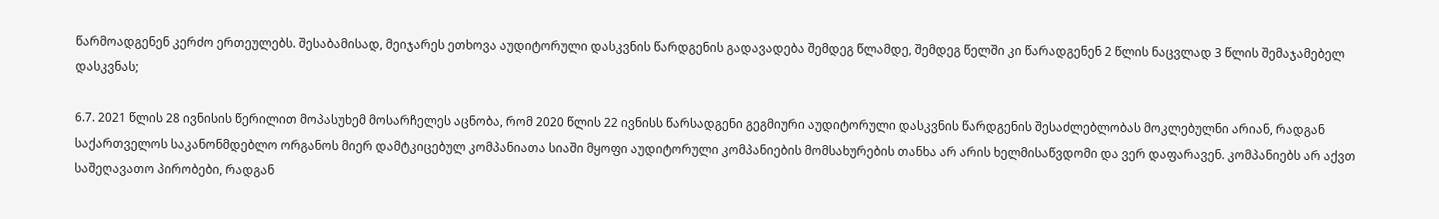წარმოადგენენ კერძო ერთეულებს. შესაბამისად, მეიჯარეს ეთხოვა აუდიტორული დასკვნის წარდგენის გადავადება შემდეგ წლამდე, შემდეგ წელში კი წარადგენენ 2 წლის ნაცვლად 3 წლის შემაჯამებელ დასკვნას;

6.7. 2021 წლის 28 ივნისის წერილით მოპასუხემ მოსარჩელეს აცნობა, რომ 2020 წლის 22 ივნისს წარსადგენი გეგმიური აუდიტორული დასკვნის წარდგენის შესაძლებლობას მოკლებულნი არიან, რადგან საქართველოს საკანონმდებლო ორგანოს მიერ დამტკიცებულ კომპანიათა სიაში მყოფი აუდიტორული კომპანიების მომსახურების თანხა არ არის ხელმისაწვდომი და ვერ დაფარავენ. კომპანიებს არ აქვთ საშეღავათო პირობები, რადგან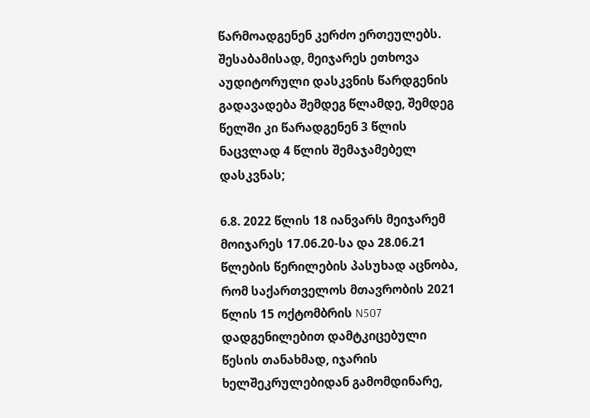წარმოადგენენ კერძო ერთეულებს. შესაბამისად, მეიჯარეს ეთხოვა აუდიტორული დასკვნის წარდგენის გადავადება შემდეგ წლამდე, შემდეგ წელში კი წარადგენენ 3 წლის ნაცვლად 4 წლის შემაჯამებელ დასკვნას;

6.8. 2022 წლის 18 იანვარს მეიჯარემ მოიჯარეს 17.06.20-სა და 28.06.21 წლების წერილების პასუხად აცნობა, რომ საქართველოს მთავრობის 2021 წლის 15 ოქტომბრის N507 დადგენილებით დამტკიცებული წესის თანახმად, იჯარის ხელშეკრულებიდან გამომდინარე,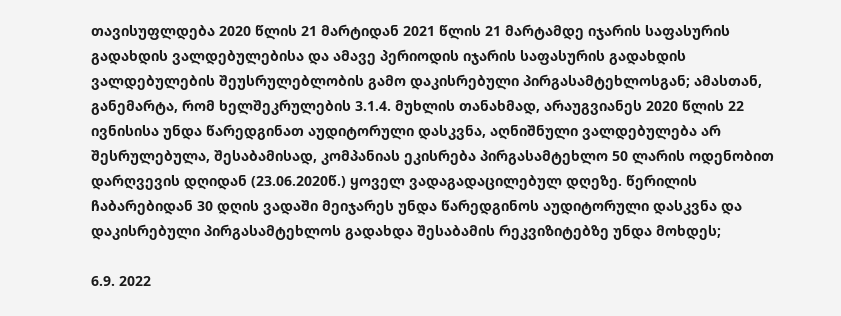თავისუფლდება 2020 წლის 21 მარტიდან 2021 წლის 21 მარტამდე იჯარის საფასურის გადახდის ვალდებულებისა და ამავე პერიოდის იჯარის საფასურის გადახდის ვალდებულების შეუსრულებლობის გამო დაკისრებული პირგასამტეხლოსგან; ამასთან, განემარტა, რომ ხელშეკრულების 3.1.4. მუხლის თანახმად, არაუგვიანეს 2020 წლის 22 ივნისისა უნდა წარედგინათ აუდიტორული დასკვნა, აღნიშნული ვალდებულება არ შესრულებულა, შესაბამისად, კომპანიას ეკისრება პირგასამტეხლო 50 ლარის ოდენობით დარღვევის დღიდან (23.06.2020წ.) ყოველ ვადაგადაცილებულ დღეზე. წერილის ჩაბარებიდან 30 დღის ვადაში მეიჯარეს უნდა წარედგინოს აუდიტორული დასკვნა და დაკისრებული პირგასამტეხლოს გადახდა შესაბამის რეკვიზიტებზე უნდა მოხდეს;

6.9. 2022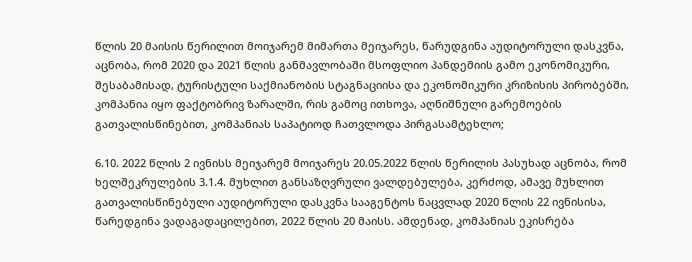წლის 20 მაისის წერილით მოიჯარემ მიმართა მეიჯარეს, წარუდგინა აუდიტორული დასკვნა, აცნობა, რომ 2020 და 2021 წლის განმავლობაში მსოფლიო პანდემიის გამო ეკონომიკური, შესაბამისად, ტურისტული საქმიანობის სტაგნაციისა და ეკონომიკური კრიზისის პირობებში, კომპანია იყო ფაქტობრივ ზარალში, რის გამოც ითხოვა, აღნიშნული გარემოების გათვალისწინებით, კომპანიას საპატიოდ ჩათვლოდა პირგასამტეხლო;

6.10. 2022 წლის 2 ივნისს მეიჯარემ მოიჯარეს 20.05.2022 წლის წერილის პასუხად აცნობა, რომ ხელშეკრულების 3.1.4. მუხლით განსაზღვრული ვალდებულება, კერძოდ, ამავე მუხლით გათვალისწინებული აუდიტორული დასკვნა სააგენტოს ნაცვლად 2020 წლის 22 ივნისისა, წარედგინა ვადაგადაცილებით, 2022 წლის 20 მაისს. ამდენად, კომპანიას ეკისრება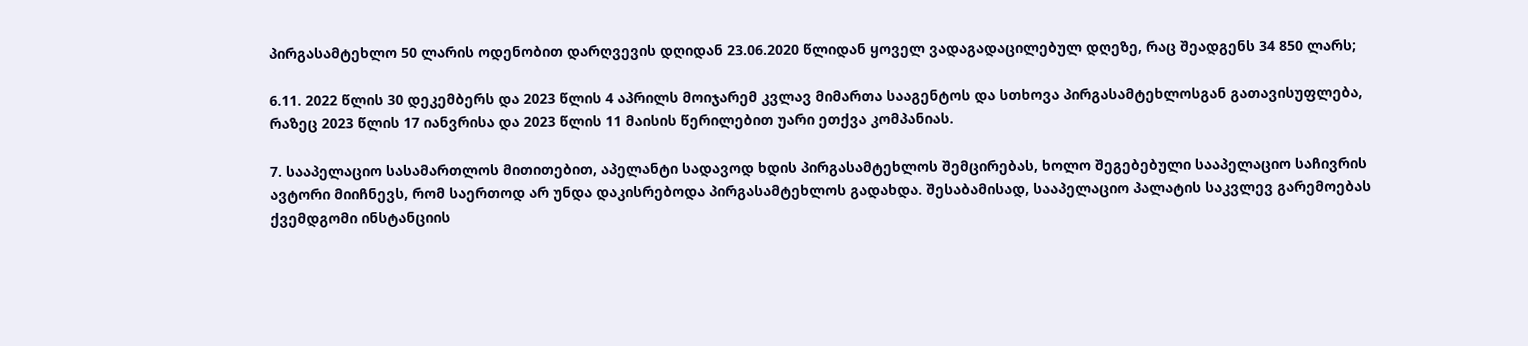პირგასამტეხლო 50 ლარის ოდენობით დარღვევის დღიდან 23.06.2020 წლიდან ყოველ ვადაგადაცილებულ დღეზე, რაც შეადგენს 34 850 ლარს;

6.11. 2022 წლის 30 დეკემბერს და 2023 წლის 4 აპრილს მოიჯარემ კვლავ მიმართა სააგენტოს და სთხოვა პირგასამტეხლოსგან გათავისუფლება, რაზეც 2023 წლის 17 იანვრისა და 2023 წლის 11 მაისის წერილებით უარი ეთქვა კომპანიას.

7. სააპელაციო სასამართლოს მითითებით, აპელანტი სადავოდ ხდის პირგასამტეხლოს შემცირებას, ხოლო შეგებებული სააპელაციო საჩივრის ავტორი მიიჩნევს, რომ საერთოდ არ უნდა დაკისრებოდა პირგასამტეხლოს გადახდა. შესაბამისად, სააპელაციო პალატის საკვლევ გარემოებას ქვემდგომი ინსტანციის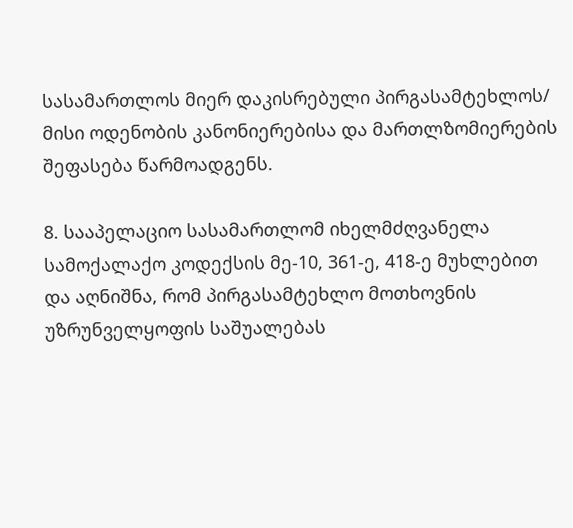სასამართლოს მიერ დაკისრებული პირგასამტეხლოს/ მისი ოდენობის კანონიერებისა და მართლზომიერების შეფასება წარმოადგენს.

8. სააპელაციო სასამართლომ იხელმძღვანელა სამოქალაქო კოდექსის მე-10, 361-ე, 418-ე მუხლებით და აღნიშნა, რომ პირგასამტეხლო მოთხოვნის უზრუნველყოფის საშუალებას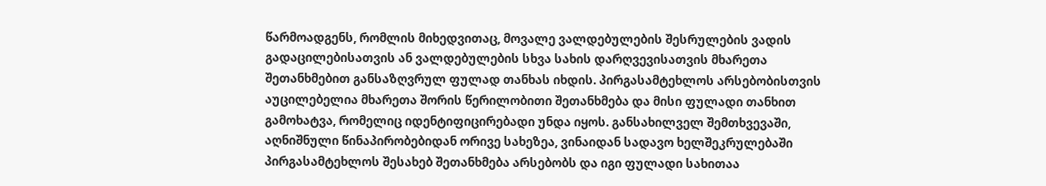წარმოადგენს, რომლის მიხედვითაც, მოვალე ვალდებულების შესრულების ვადის გადაცილებისათვის ან ვალდებულების სხვა სახის დარღვევისათვის მხარეთა შეთანხმებით განსაზღვრულ ფულად თანხას იხდის. პირგასამტეხლოს არსებობისთვის აუცილებელია მხარეთა შორის წერილობითი შეთანხმება და მისი ფულადი თანხით გამოხატვა, რომელიც იდენტიფიცირებადი უნდა იყოს. განსახილველ შემთხვევაში, აღნიშნული წინაპირობებიდან ორივე სახეზეა, ვინაიდან სადავო ხელშეკრულებაში პირგასამტეხლოს შესახებ შეთანხმება არსებობს და იგი ფულადი სახითაა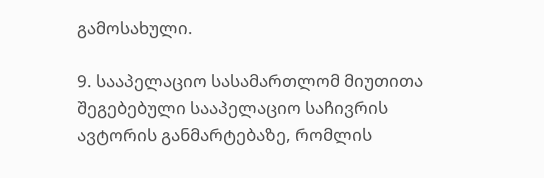გამოსახული.

9. სააპელაციო სასამართლომ მიუთითა შეგებებული სააპელაციო საჩივრის ავტორის განმარტებაზე, რომლის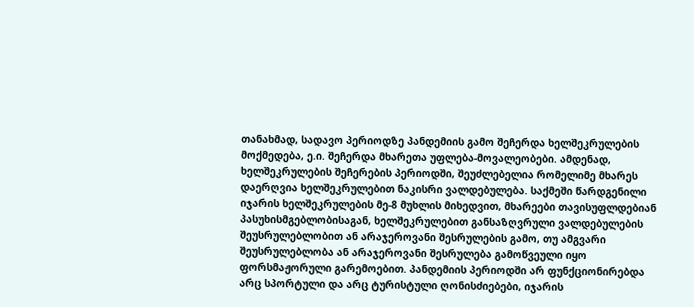თანახმად, სადავო პერიოდზე პანდემიის გამო შეჩერდა ხელშეკრულების მოქმედება, ე.ი. შეჩერდა მხარეთა უფლება-მოვალეობები. ამდენად, ხელშეკრულების შეჩერების პერიოდში, შეუძლებელია რომელიმე მხარეს დაერღვია ხელშეკრულებით ნაკისრი ვალდებულება. საქმეში წარდგენილი იჯარის ხელშეკრულების მე-8 მუხლის მიხედვით, მხარეები თავისუფლდებიან პასუხისმგებლობისაგან, ხელშეკრულებით განსაზღვრული ვალდებულების შეუსრულებლობით ან არაჯეროვანი შესრულების გამო, თუ ამგვარი შეუსრულებლობა ან არაჯეროვანი შესრულება გამოწვეული იყო ფორსმაჟორული გარემოებით. პანდემიის პერიოდში არ ფუნქციონირებდა არც სპორტული და არც ტურისტული ღონისძიებები, იჯარის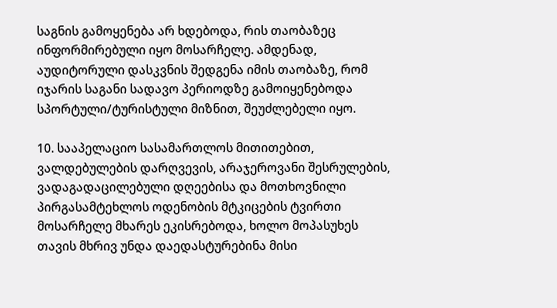საგნის გამოყენება არ ხდებოდა, რის თაობაზეც ინფორმირებული იყო მოსარჩელე. ამდენად, აუდიტორული დასკვნის შედგენა იმის თაობაზე, რომ იჯარის საგანი სადავო პერიოდზე გამოიყენებოდა სპორტული/ტურისტული მიზნით, შეუძლებელი იყო.

10. სააპელაციო სასამართლოს მითითებით, ვალდებულების დარღვევის, არაჯეროვანი შესრულების, ვადაგადაცილებული დღეებისა და მოთხოვნილი პირგასამტეხლოს ოდენობის მტკიცების ტვირთი მოსარჩელე მხარეს ეკისრებოდა, ხოლო მოპასუხეს თავის მხრივ უნდა დაედასტურებინა მისი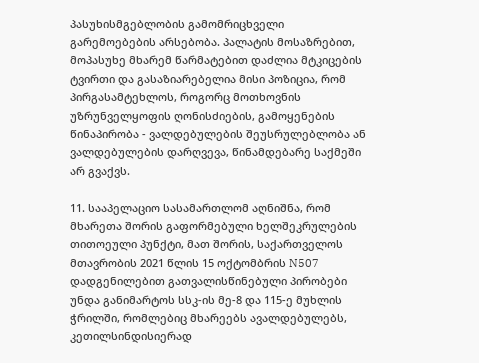პასუხისმგებლობის გამომრიცხველი გარემოებების არსებობა. პალატის მოსაზრებით, მოპასუხე მხარემ წარმატებით დაძლია მტკიცების ტვირთი და გასაზიარებელია მისი პოზიცია, რომ პირგასამტეხლოს, როგორც მოთხოვნის უზრუნველყოფის ღონისძიების, გამოყენების წინაპირობა - ვალდებულების შეუსრულებლობა ან ვალდებულების დარღვევა, წინამდებარე საქმეში არ გვაქვს.

11. სააპელაციო სასამართლომ აღნიშნა, რომ მხარეთა შორის გაფორმებული ხელშეკრულების თითოეული პუნქტი, მათ შორის, საქართველოს მთავრობის 2021 წლის 15 ოქტომბრის N507 დადგენილებით გათვალისწინებული პირობები უნდა განიმარტოს სსკ-ის მე-8 და 115-ე მუხლის ჭრილში, რომლებიც მხარეებს ავალდებულებს, კეთილსინდისიერად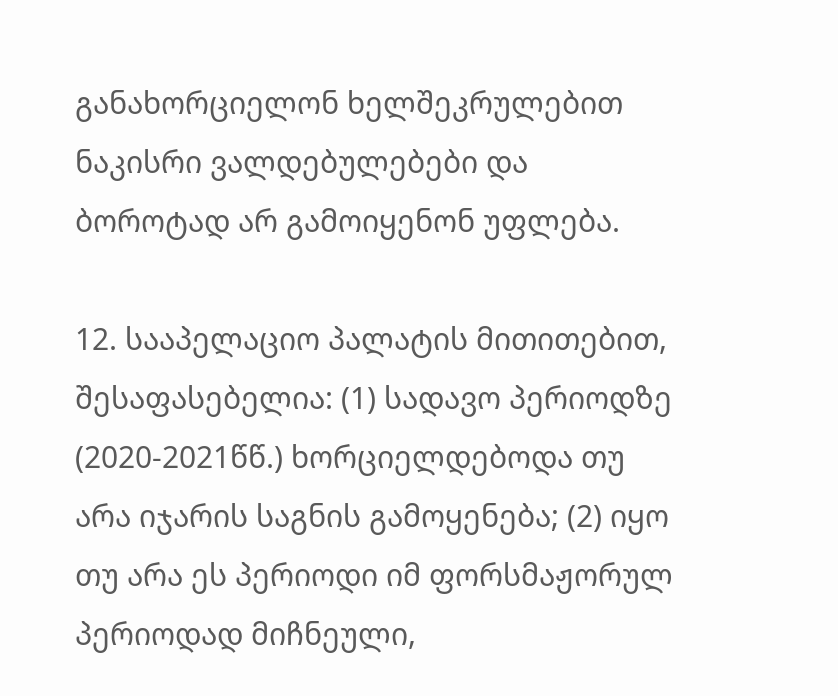განახორციელონ ხელშეკრულებით ნაკისრი ვალდებულებები და ბოროტად არ გამოიყენონ უფლება.

12. სააპელაციო პალატის მითითებით, შესაფასებელია: (1) სადავო პერიოდზე (2020-2021წწ.) ხორციელდებოდა თუ არა იჯარის საგნის გამოყენება; (2) იყო თუ არა ეს პერიოდი იმ ფორსმაჟორულ პერიოდად მიჩნეული,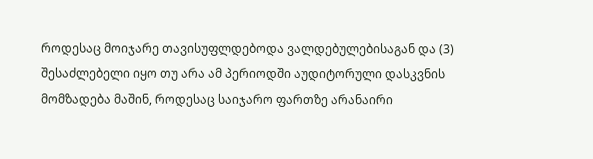როდესაც მოიჯარე თავისუფლდებოდა ვალდებულებისაგან და (3) შესაძლებელი იყო თუ არა ამ პერიოდში აუდიტორული დასკვნის მომზადება მაშინ, როდესაც საიჯარო ფართზე არანაირი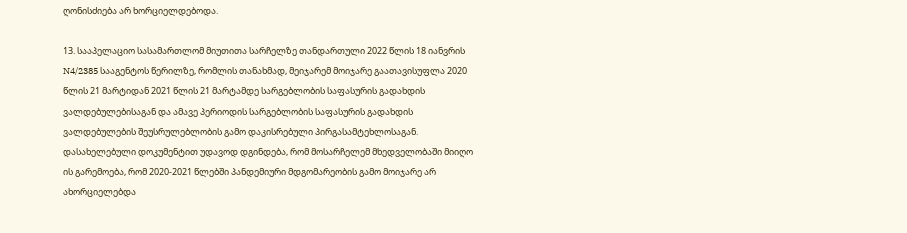ღონისძიება არ ხორციელდებოდა.

13. სააპელაციო სასამართლომ მიუთითა სარჩელზე თანდართული 2022 წლის 18 იანვრის N4/2385 სააგენტოს წერილზე, რომლის თანახმად, მეიჯარემ მოიჯარე გაათავისუფლა 2020 წლის 21 მარტიდან 2021 წლის 21 მარტამდე სარგებლობის საფასურის გადახდის ვალდებულებისაგან და ამავე პერიოდის სარგებლობის საფასურის გადახდის ვალდებულების შეუსრულებლობის გამო დაკისრებული პირგასამტეხლოსაგან. დასახელებული დოკუმენტით უდავოდ დგინდება, რომ მოსარჩელემ მხედველობაში მიიღო ის გარემოება, რომ 2020-2021 წლებში პანდემიური მდგომარეობის გამო მოიჯარე არ ახორციელებდა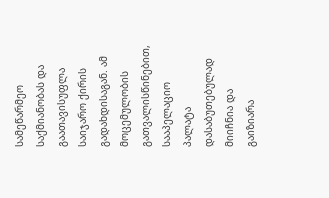სამეწარმეო საქმიანობას და გაათავისუფლა საიჯარო ქირის გადახდისაგან. ამ მოცემულობის გათვალისწინებით, სააპელაციო პალატა დასაბუთებულად მიიჩნია და გაიზიარა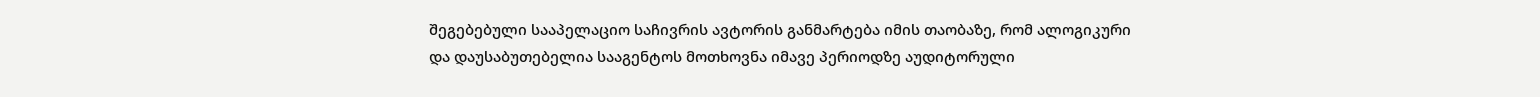შეგებებული სააპელაციო საჩივრის ავტორის განმარტება იმის თაობაზე, რომ ალოგიკური და დაუსაბუთებელია სააგენტოს მოთხოვნა იმავე პერიოდზე აუდიტორული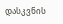დასკვნის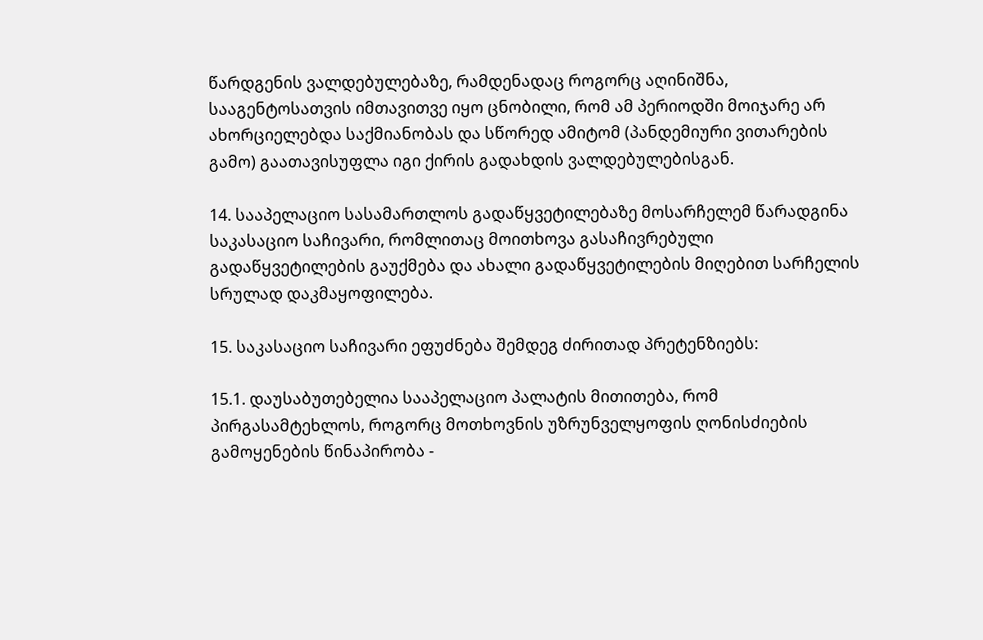წარდგენის ვალდებულებაზე, რამდენადაც როგორც აღინიშნა, სააგენტოსათვის იმთავითვე იყო ცნობილი, რომ ამ პერიოდში მოიჯარე არ ახორციელებდა საქმიანობას და სწორედ ამიტომ (პანდემიური ვითარების გამო) გაათავისუფლა იგი ქირის გადახდის ვალდებულებისგან.

14. სააპელაციო სასამართლოს გადაწყვეტილებაზე მოსარჩელემ წარადგინა საკასაციო საჩივარი, რომლითაც მოითხოვა გასაჩივრებული გადაწყვეტილების გაუქმება და ახალი გადაწყვეტილების მიღებით სარჩელის სრულად დაკმაყოფილება.

15. საკასაციო საჩივარი ეფუძნება შემდეგ ძირითად პრეტენზიებს:

15.1. დაუსაბუთებელია სააპელაციო პალატის მითითება, რომ პირგასამტეხლოს, როგორც მოთხოვნის უზრუნველყოფის ღონისძიების გამოყენების წინაპირობა -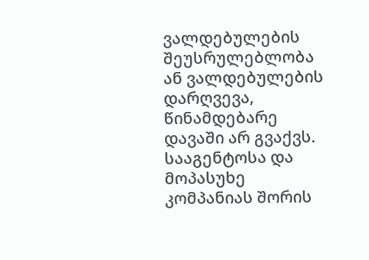ვალდებულების შეუსრულებლობა ან ვალდებულების დარღვევა, წინამდებარე დავაში არ გვაქვს. სააგენტოსა და მოპასუხე კომპანიას შორის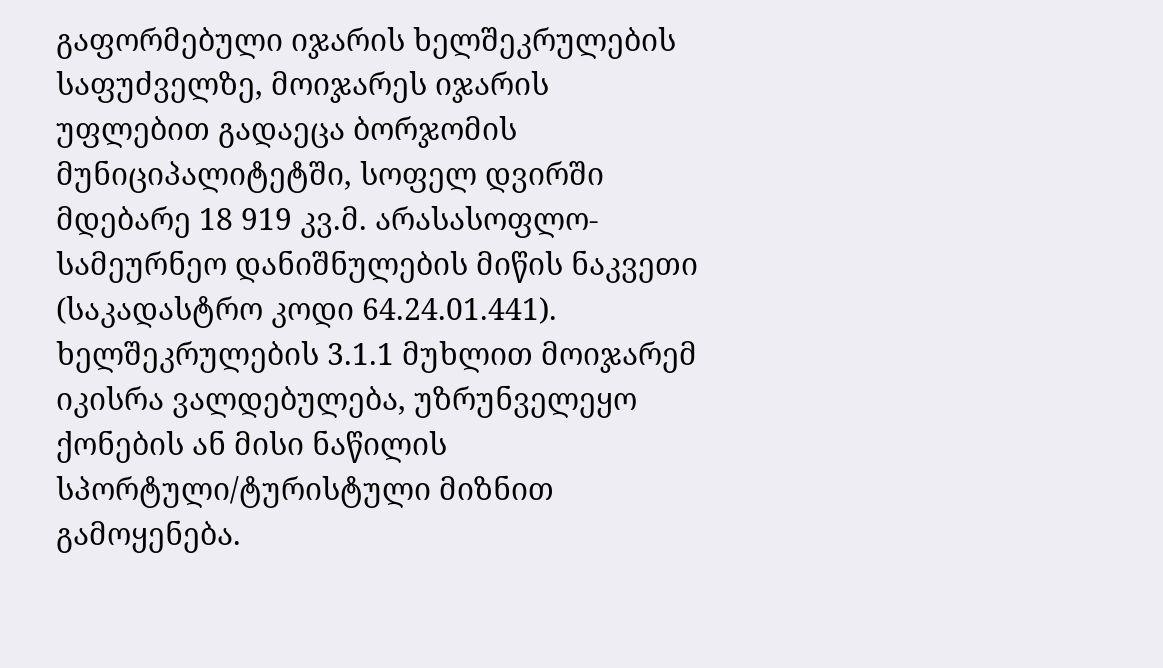გაფორმებული იჯარის ხელშეკრულების საფუძველზე, მოიჯარეს იჯარის უფლებით გადაეცა ბორჯომის მუნიციპალიტეტში, სოფელ დვირში მდებარე 18 919 კვ.მ. არასასოფლო-სამეურნეო დანიშნულების მიწის ნაკვეთი (საკადასტრო კოდი 64.24.01.441). ხელშეკრულების 3.1.1 მუხლით მოიჯარემ იკისრა ვალდებულება, უზრუნველეყო ქონების ან მისი ნაწილის სპორტული/ტურისტული მიზნით გამოყენება.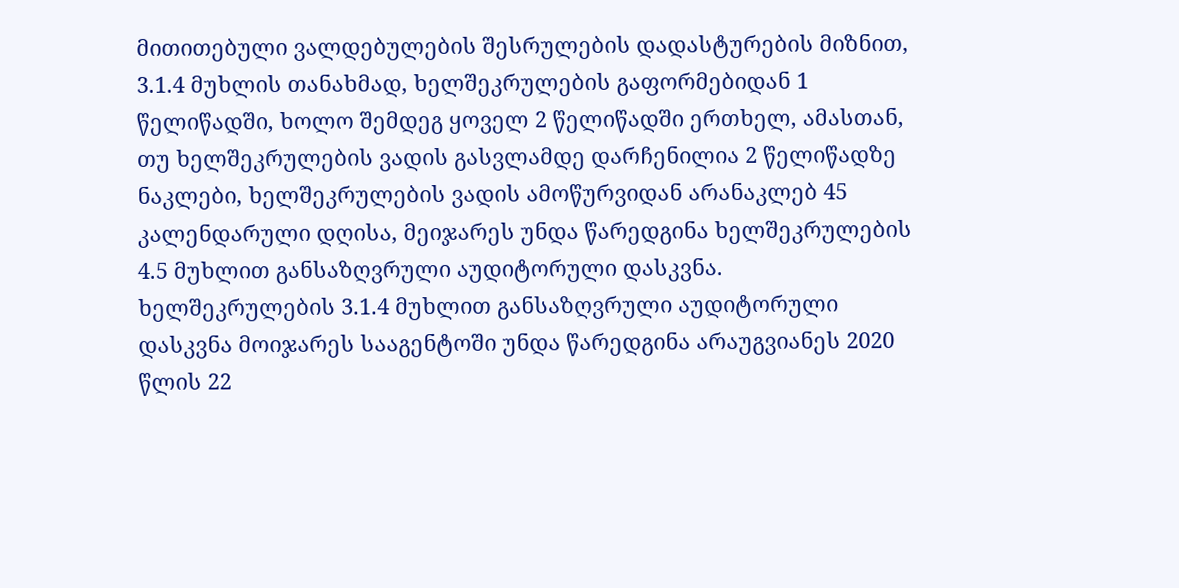მითითებული ვალდებულების შესრულების დადასტურების მიზნით, 3.1.4 მუხლის თანახმად, ხელშეკრულების გაფორმებიდან 1 წელიწადში, ხოლო შემდეგ ყოველ 2 წელიწადში ერთხელ, ამასთან, თუ ხელშეკრულების ვადის გასვლამდე დარჩენილია 2 წელიწადზე ნაკლები, ხელშეკრულების ვადის ამოწურვიდან არანაკლებ 45 კალენდარული დღისა, მეიჯარეს უნდა წარედგინა ხელშეკრულების 4.5 მუხლით განსაზღვრული აუდიტორული დასკვნა. ხელშეკრულების 3.1.4 მუხლით განსაზღვრული აუდიტორული დასკვნა მოიჯარეს სააგენტოში უნდა წარედგინა არაუგვიანეს 2020 წლის 22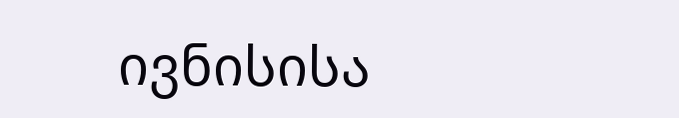ივნისისა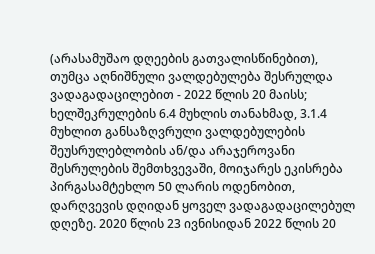(არასამუშაო დღეების გათვალისწინებით), თუმცა აღნიშნული ვალდებულება შესრულდა ვადაგადაცილებით - 2022 წლის 20 მაისს; ხელშეკრულების 6.4 მუხლის თანახმად, 3.1.4 მუხლით განსაზღვრული ვალდებულების შეუსრულებლობის ან/და არაჯეროვანი შესრულების შემთხვევაში, მოიჯარეს ეკისრება პირგასამტეხლო 50 ლარის ოდენობით, დარღვევის დღიდან ყოველ ვადაგადაცილებულ დღეზე. 2020 წლის 23 ივნისიდან 2022 წლის 20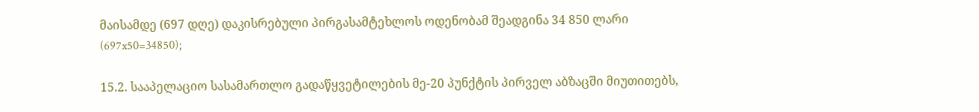მაისამდე (697 დღე) დაკისრებული პირგასამტეხლოს ოდენობამ შეადგინა 34 850 ლარი (697x50=34850);

15.2. სააპელაციო სასამართლო გადაწყვეტილების მე-20 პუნქტის პირველ აბზაცში მიუთითებს,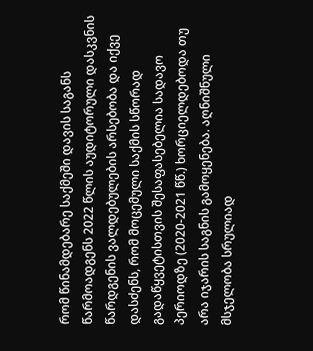რომ წინამდებარე საქმეში დავის საგანს წარმოადგენს 2022 წლის აუდიტორული დასკვნის წარდგენის ვალდებულების არსებობა და იქვე დასძენს, რომ მოცემული საქმის სწორად გადაწყვეტისთვის შესაფასებელია სადავო პერიოდზე (2020-2021 წწ.) ხორციელდებოდა თუ არა იჯარის საგნის გამოყენება. აღნიშნული მსჯელობა სრულიად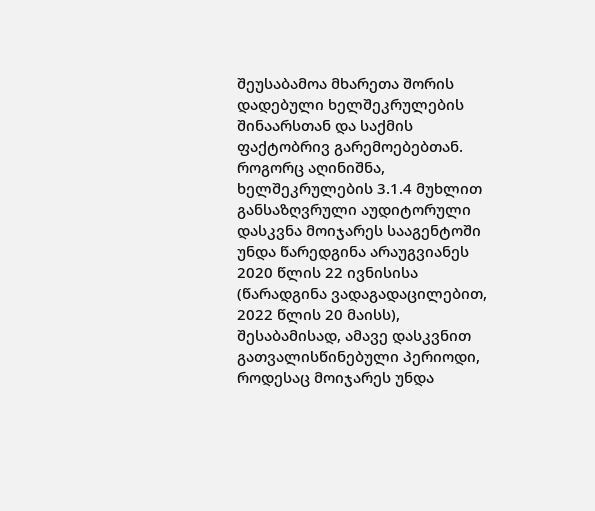შეუსაბამოა მხარეთა შორის დადებული ხელშეკრულების შინაარსთან და საქმის ფაქტობრივ გარემოებებთან. როგორც აღინიშნა, ხელშეკრულების 3.1.4 მუხლით განსაზღვრული აუდიტორული დასკვნა მოიჯარეს სააგენტოში უნდა წარედგინა არაუგვიანეს 2020 წლის 22 ივნისისა (წარადგინა ვადაგადაცილებით, 2022 წლის 20 მაისს), შესაბამისად, ამავე დასკვნით გათვალისწინებული პერიოდი, როდესაც მოიჯარეს უნდა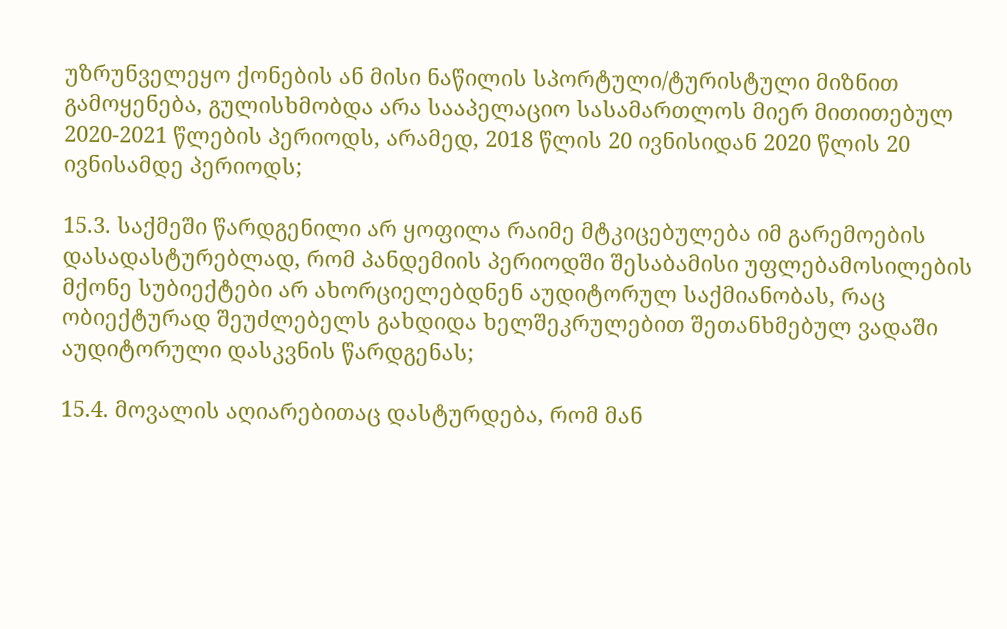უზრუნველეყო ქონების ან მისი ნაწილის სპორტული/ტურისტული მიზნით გამოყენება, გულისხმობდა არა სააპელაციო სასამართლოს მიერ მითითებულ 2020-2021 წლების პერიოდს, არამედ, 2018 წლის 20 ივნისიდან 2020 წლის 20 ივნისამდე პერიოდს;

15.3. საქმეში წარდგენილი არ ყოფილა რაიმე მტკიცებულება იმ გარემოების დასადასტურებლად, რომ პანდემიის პერიოდში შესაბამისი უფლებამოსილების მქონე სუბიექტები არ ახორციელებდნენ აუდიტორულ საქმიანობას, რაც ობიექტურად შეუძლებელს გახდიდა ხელშეკრულებით შეთანხმებულ ვადაში აუდიტორული დასკვნის წარდგენას;

15.4. მოვალის აღიარებითაც დასტურდება, რომ მან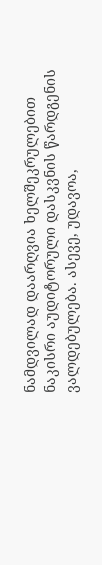ნამდვილად დაარღვია ხელშეკრულებით ნაკისრი აუდიტორული დასკვნის წარდგენის ვალდებულება. ასევე, უდავოა,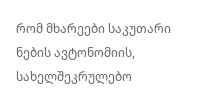რომ მხარეები საკუთარი ნების ავტონომიის, სახელშეკრულებო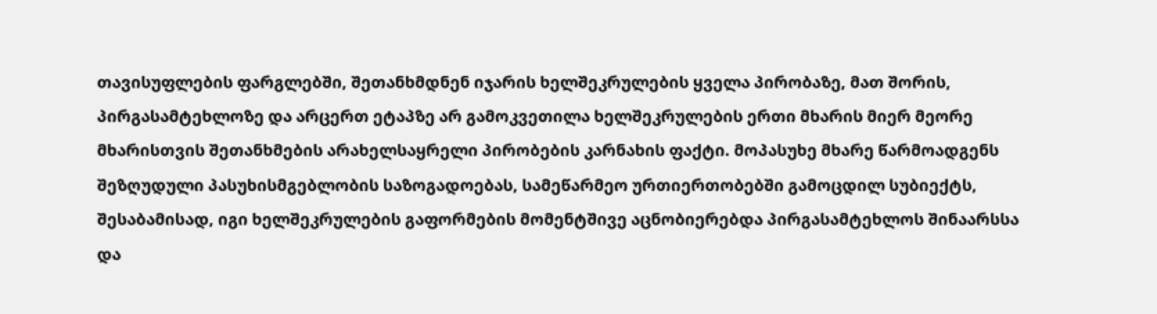თავისუფლების ფარგლებში, შეთანხმდნენ იჯარის ხელშეკრულების ყველა პირობაზე, მათ შორის, პირგასამტეხლოზე და არცერთ ეტაპზე არ გამოკვეთილა ხელშეკრულების ერთი მხარის მიერ მეორე მხარისთვის შეთანხმების არახელსაყრელი პირობების კარნახის ფაქტი. მოპასუხე მხარე წარმოადგენს შეზღუდული პასუხისმგებლობის საზოგადოებას, სამეწარმეო ურთიერთობებში გამოცდილ სუბიექტს, შესაბამისად, იგი ხელშეკრულების გაფორმების მომენტშივე აცნობიერებდა პირგასამტეხლოს შინაარსსა და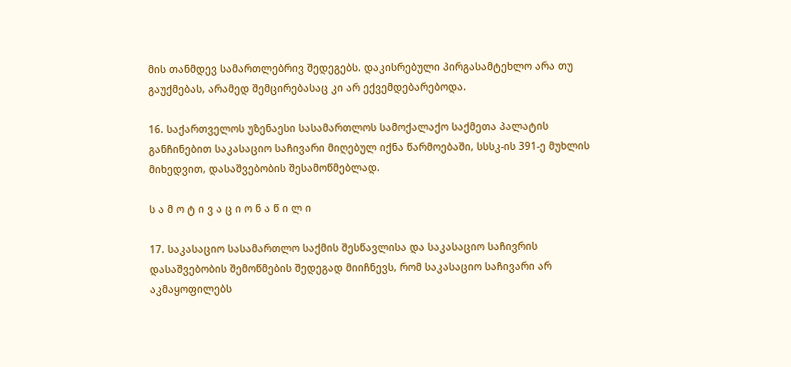მის თანმდევ სამართლებრივ შედეგებს. დაკისრებული პირგასამტეხლო არა თუ გაუქმებას, არამედ შემცირებასაც კი არ ექვემდებარებოდა.

16. საქართველოს უზენაესი სასამართლოს სამოქალაქო საქმეთა პალატის განჩინებით საკასაციო საჩივარი მიღებულ იქნა წარმოებაში, სსსკ-ის 391-ე მუხლის მიხედვით, დასაშვებობის შესამოწმებლად.

ს ა მ ო ტ ი ვ ა ც ი ო ნ ა წ ი ლ ი

17. საკასაციო სასამართლო საქმის შესწავლისა და საკასაციო საჩივრის დასაშვებობის შემოწმების შედეგად მიიჩნევს, რომ საკასაციო საჩივარი არ აკმაყოფილებს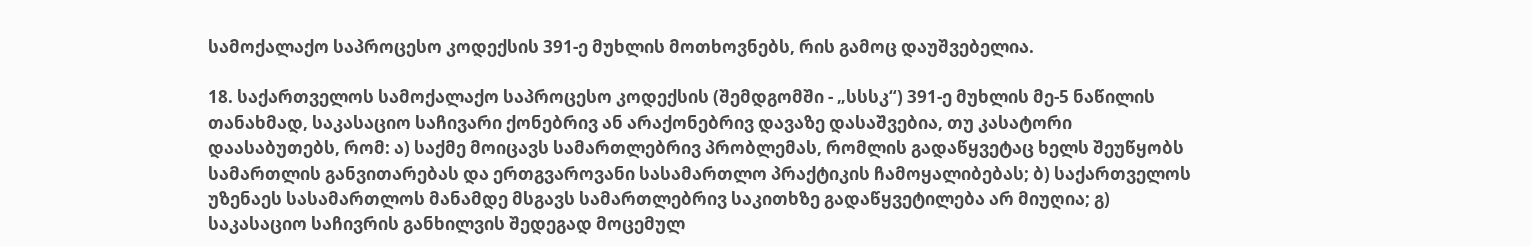სამოქალაქო საპროცესო კოდექსის 391-ე მუხლის მოთხოვნებს, რის გამოც დაუშვებელია.

18. საქართველოს სამოქალაქო საპროცესო კოდექსის (შემდგომში - „სსსკ“) 391-ე მუხლის მე-5 ნაწილის თანახმად, საკასაციო საჩივარი ქონებრივ ან არაქონებრივ დავაზე დასაშვებია, თუ კასატორი დაასაბუთებს, რომ: ა) საქმე მოიცავს სამართლებრივ პრობლემას, რომლის გადაწყვეტაც ხელს შეუწყობს სამართლის განვითარებას და ერთგვაროვანი სასამართლო პრაქტიკის ჩამოყალიბებას; ბ) საქართველოს უზენაეს სასამართლოს მანამდე მსგავს სამართლებრივ საკითხზე გადაწყვეტილება არ მიუღია; გ) საკასაციო საჩივრის განხილვის შედეგად მოცემულ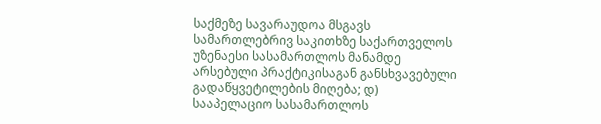საქმეზე სავარაუდოა მსგავს სამართლებრივ საკითხზე საქართველოს უზენაესი სასამართლოს მანამდე არსებული პრაქტიკისაგან განსხვავებული გადაწყვეტილების მიღება; დ) სააპელაციო სასამართლოს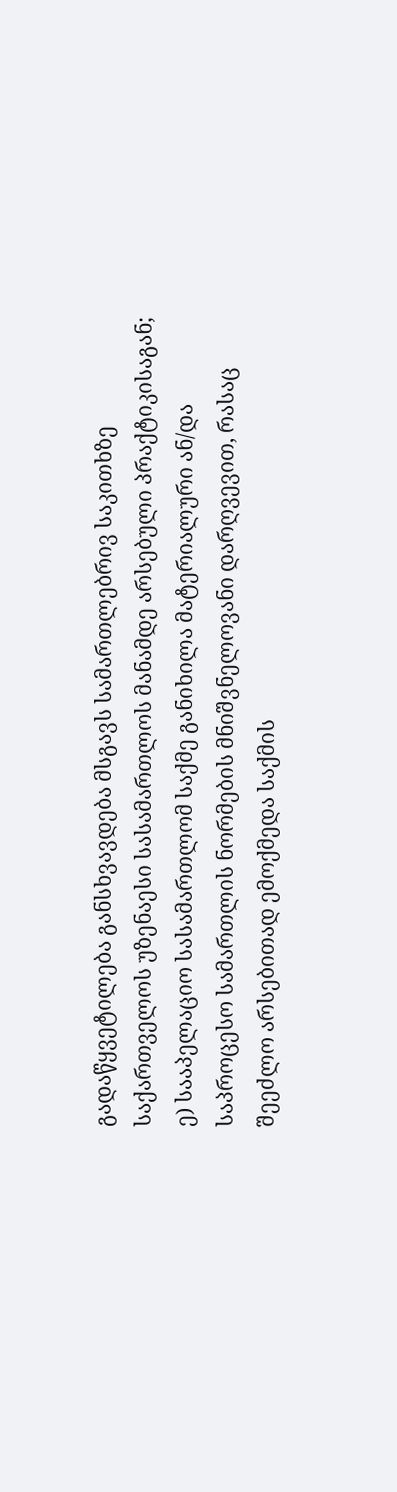გადაწყვეტილება განსხვავდება მსგავს სამართლებრივ საკითხზე საქართველოს უზენაესი სასამართლოს მანამდე არსებული პრაქტიკისაგან; ე) სააპელაციო სასამართლომ საქმე განიხილა მატერიალური ან/და საპროცესო სამართლის ნორმების მნიშვნელოვანი დარღვევით, რასაც შეეძლო არსებითად ემოქმედა საქმის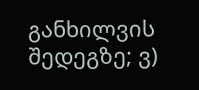განხილვის შედეგზე; ვ)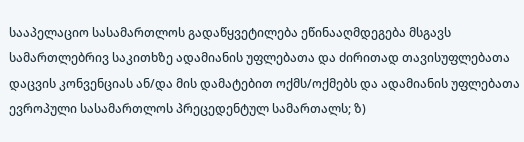სააპელაციო სასამართლოს გადაწყვეტილება ეწინააღმდეგება მსგავს სამართლებრივ საკითხზე ადამიანის უფლებათა და ძირითად თავისუფლებათა დაცვის კონვენციას ან/და მის დამატებით ოქმს/ოქმებს და ადამიანის უფლებათა ევროპული სასამართლოს პრეცედენტულ სამართალს; ზ)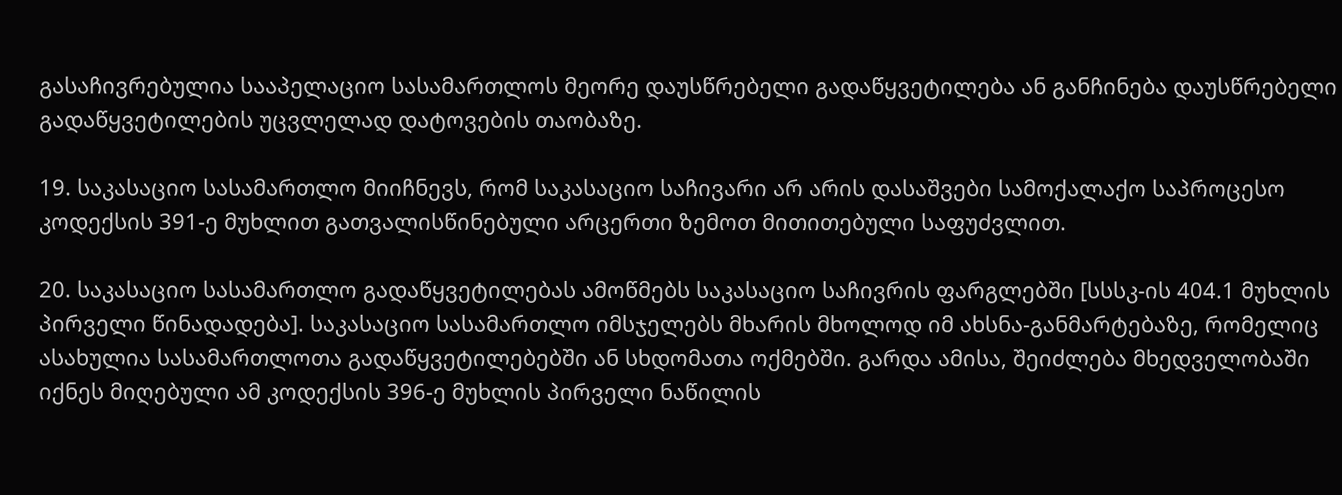გასაჩივრებულია სააპელაციო სასამართლოს მეორე დაუსწრებელი გადაწყვეტილება ან განჩინება დაუსწრებელი გადაწყვეტილების უცვლელად დატოვების თაობაზე.

19. საკასაციო სასამართლო მიიჩნევს, რომ საკასაციო საჩივარი არ არის დასაშვები სამოქალაქო საპროცესო კოდექსის 391-ე მუხლით გათვალისწინებული არცერთი ზემოთ მითითებული საფუძვლით.

20. საკასაციო სასამართლო გადაწყვეტილებას ამოწმებს საკასაციო საჩივრის ფარგლებში [სსსკ-ის 404.1 მუხლის პირველი წინადადება]. საკასაციო სასამართლო იმსჯელებს მხარის მხოლოდ იმ ახსნა-განმარტებაზე, რომელიც ასახულია სასამართლოთა გადაწყვეტილებებში ან სხდომათა ოქმებში. გარდა ამისა, შეიძლება მხედველობაში იქნეს მიღებული ამ კოდექსის 396-ე მუხლის პირველი ნაწილის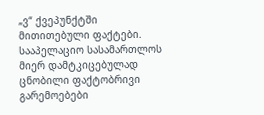„ვ“ ქვეპუნქტში მითითებული ფაქტები. სააპელაციო სასამართლოს მიერ დამტკიცებულად ცნობილი ფაქტობრივი გარემოებები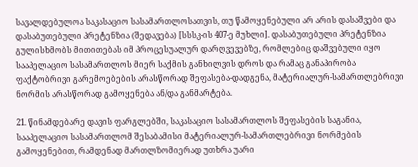სავალდებულოა საკასაციო სასამართლოსათვის, თუ წამოყენებული არ არის დასაშვები და დასაბუთებული პრეტენზია (შედავება) [სსსკ-ის 407-ე მუხლი]. დასაბუთებული პრეტენზია გულისხმობს მითითებას იმ პროცესუალურ დარღვევებზე, რომლებიც დაშვებული იყო სააპელაციო სასამართლოს მიერ საქმის განხილვის დროს და რამაც განაპირობა ფაქტობრივი გარემოებების არასწორად შეფასება-დადგენა, მატერიალურ-სამართლებრივი ნორმის არასწორად გამოყენება ან/და განმარტება.

21. წინამდებარე დავის ფარგლებში, საკასაციო სასამართლოს შეფასების საგანია, სააპელაციო სასამართლომ შესაბამისი მატერიალურ-სამართლებრივი ნორმების გამოყენებით, რამდენად მართლზომიერად უთხრა უარი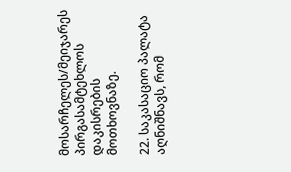მოსარჩელეს/მეიჯარეს პირგასამტეხლოს დაკისრების მოთხოვნაზე.

22. საკასაციო პალატა აღნიშნავს, რომ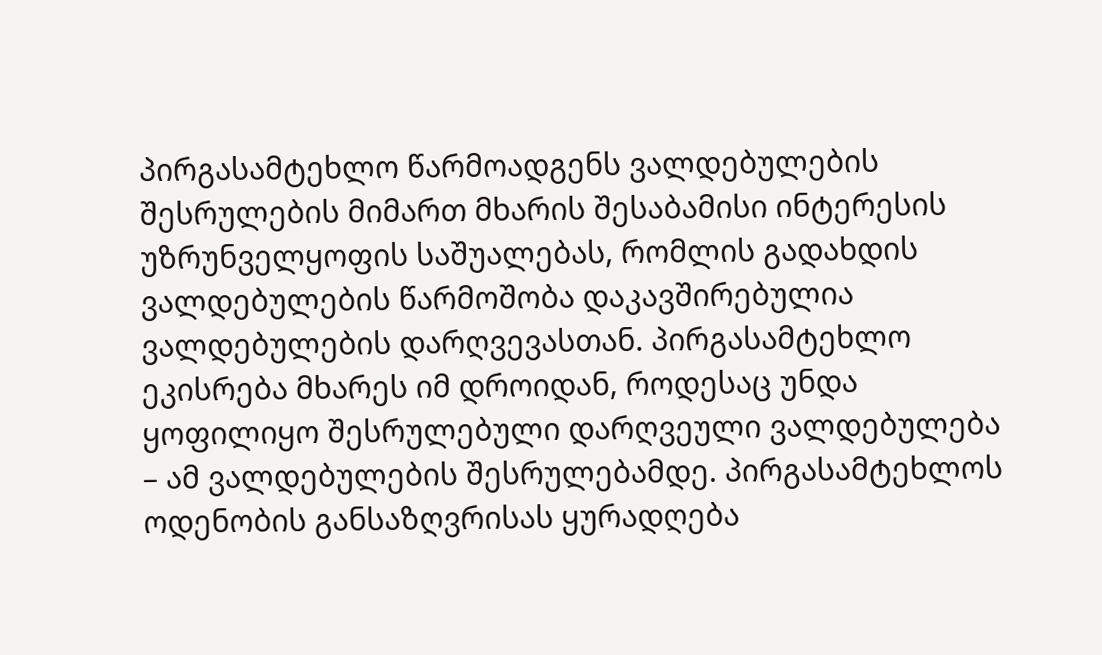პირგასამტეხლო წარმოადგენს ვალდებულების შესრულების მიმართ მხარის შესაბამისი ინტერესის უზრუნველყოფის საშუალებას, რომლის გადახდის ვალდებულების წარმოშობა დაკავშირებულია ვალდებულების დარღვევასთან. პირგასამტეხლო ეკისრება მხარეს იმ დროიდან, როდესაც უნდა ყოფილიყო შესრულებული დარღვეული ვალდებულება – ამ ვალდებულების შესრულებამდე. პირგასამტეხლოს ოდენობის განსაზღვრისას ყურადღება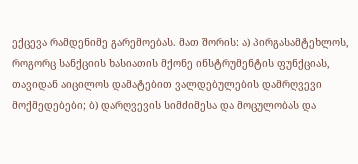ექცევა რამდენიმე გარემოებას. მათ შორის: ა) პირგასამტეხლოს, როგორც სანქციის ხასიათის მქონე ინსტრუმენტის ფუნქციას, თავიდან აიცილოს დამატებით ვალდებულების დამრღვევი მოქმედებები; ბ) დარღვევის სიმძიმესა და მოცულობას და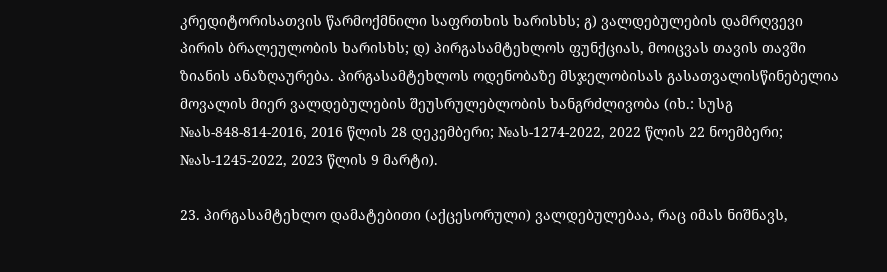კრედიტორისათვის წარმოქმნილი საფრთხის ხარისხს; გ) ვალდებულების დამრღვევი პირის ბრალეულობის ხარისხს; დ) პირგასამტეხლოს ფუნქციას, მოიცვას თავის თავში ზიანის ანაზღაურება. პირგასამტეხლოს ოდენობაზე მსჯელობისას გასათვალისწინებელია მოვალის მიერ ვალდებულების შეუსრულებლობის ხანგრძლივობა (იხ.: სუსგ №ას-848-814-2016, 2016 წლის 28 დეკემბერი; №ას-1274-2022, 2022 წლის 22 ნოემბერი; №ას-1245-2022, 2023 წლის 9 მარტი).

23. პირგასამტეხლო დამატებითი (აქცესორული) ვალდებულებაა, რაც იმას ნიშნავს,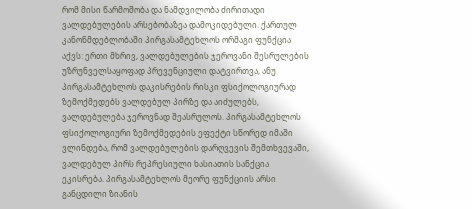რომ მისი წარმოშობა და ნამდვილობა ძირითადი ვალდებულების არსებობაზეა დამოკიდებული. ქართულ კანონმდებლობაში პირგასამტეხლოს ორმაგი ფუნქცია აქვს: ერთი მხრივ, ვალდებულების ჯეროვანი შესრულების უზრუნველსაყოფად პრევენციული დატვირთვა, ანუ პირგასამტეხლოს დაკისრების რისკი ფსიქოლოგიურად ზემოქმედებს ვალდებულ პირზე და აიძულებს, ვალდებულება ჯეროვნად შეასრულოს. პირგასამტეხლოს ფსიქოლოგიური ზემოქმედების ეფექტი სწორედ იმაში ვლინდება, რომ ვალდებულების დარღვევის შემთხვევაში, ვალდებულ პირს რეპრესიული ხასიათის სანქცია ეკისრება. პირგასამტეხლოს მეორე ფუნქციის არსი განცდილი ზიანის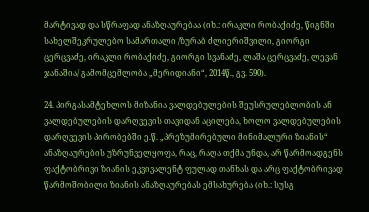მარტივად და სწრაფად ანაზღაურებაა (იხ.: ირაკლი რობაქიძე, წიგნში სახელშეკრულებო სამართალი /ზურაბ ძლიერიშვილი, გიორგი ცერცვაძე, ირაკლი რობაქიძე, გიორგი სვანაძე, ლაშა ცერცვაძე, ლევან ჯანაშია/ გამომცემლობა „მერიდიანი“, 2014წ., გვ. 590).

24. პირგასამტეხლოს მიზანია ვალდებულების შეუსრულებლობის ან ვალდებულების დარღვევის თავიდან აცილება, ხოლო ვალდებულების დარღვევის პირობებში ე.წ. „პრეზუმირებული მინიმალური ზიანის“ ანაზღაურების უზრუნველყოფა, რაც, რაღა თქმა უნდა, არ წარმოადგენს ფაქტობრივი ზიანის ეკვივალენტ ფულად თანხას და არც ფაქტობრივად წარმოშობილი ზიანის ანაზღაურებას ემსახურება (იხ.: სუსგ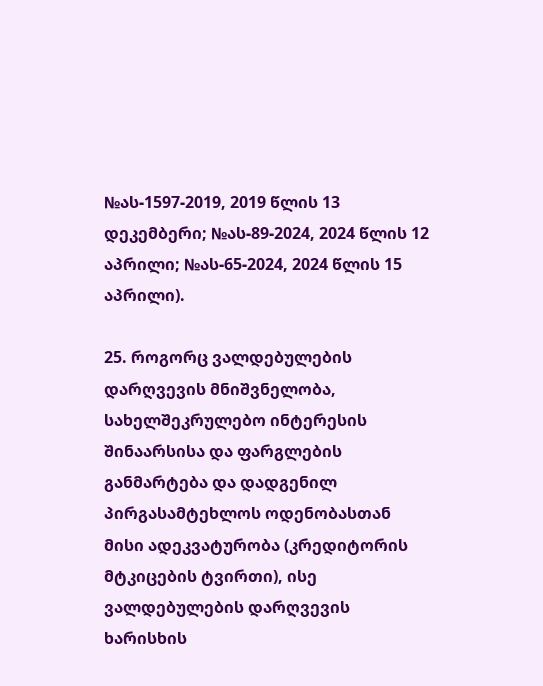№ას-1597-2019, 2019 წლის 13 დეკემბერი; №ას-89-2024, 2024 წლის 12 აპრილი; №ას-65-2024, 2024 წლის 15 აპრილი).

25. როგორც ვალდებულების დარღვევის მნიშვნელობა, სახელშეკრულებო ინტერესის შინაარსისა და ფარგლების განმარტება და დადგენილ პირგასამტეხლოს ოდენობასთან მისი ადეკვატურობა (კრედიტორის მტკიცების ტვირთი), ისე ვალდებულების დარღვევის ხარისხის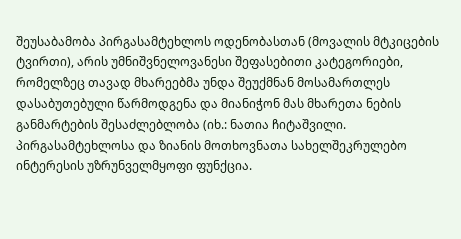შეუსაბამობა პირგასამტეხლოს ოდენობასთან (მოვალის მტკიცების ტვირთი), არის უმნიშვნელოვანესი შეფასებითი კატეგორიები, რომელზეც თავად მხარეებმა უნდა შეუქმნან მოსამართლეს დასაბუთებული წარმოდგენა და მიანიჭონ მას მხარეთა ნების განმარტების შესაძლებლობა (იხ.: ნათია ჩიტაშვილი. პირგასამტეხლოსა და ზიანის მოთხოვნათა სახელშეკრულებო ინტერესის უზრუნველმყოფი ფუნქცია.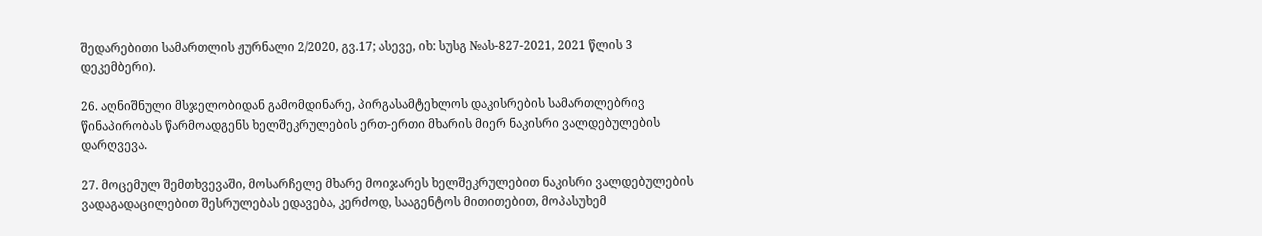შედარებითი სამართლის ჟურნალი 2/2020, გვ.17; ასევე, იხ: სუსგ №ას-827-2021, 2021 წლის 3 დეკემბერი).

26. აღნიშნული მსჯელობიდან გამომდინარე, პირგასამტეხლოს დაკისრების სამართლებრივ წინაპირობას წარმოადგენს ხელშეკრულების ერთ-ერთი მხარის მიერ ნაკისრი ვალდებულების დარღვევა.

27. მოცემულ შემთხვევაში, მოსარჩელე მხარე მოიჯარეს ხელშეკრულებით ნაკისრი ვალდებულების ვადაგადაცილებით შესრულებას ედავება, კერძოდ, სააგენტოს მითითებით, მოპასუხემ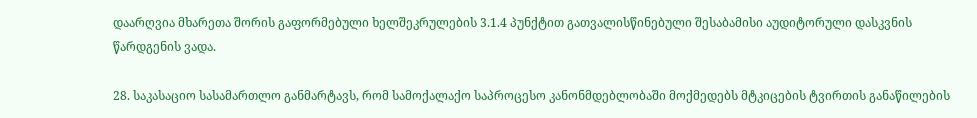დაარღვია მხარეთა შორის გაფორმებული ხელშეკრულების 3.1.4 პუნქტით გათვალისწინებული შესაბამისი აუდიტორული დასკვნის წარდგენის ვადა.

28. საკასაციო სასამართლო განმარტავს, რომ სამოქალაქო საპროცესო კანონმდებლობაში მოქმედებს მტკიცების ტვირთის განაწილების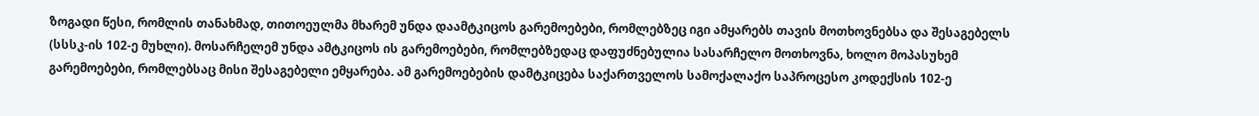ზოგადი წესი, რომლის თანახმად, თითოეულმა მხარემ უნდა დაამტკიცოს გარემოებები, რომლებზეც იგი ამყარებს თავის მოთხოვნებსა და შესაგებელს (სსსკ-ის 102-ე მუხლი). მოსარჩელემ უნდა ამტკიცოს ის გარემოებები, რომლებზედაც დაფუძნებულია სასარჩელო მოთხოვნა, ხოლო მოპასუხემ გარემოებები, რომლებსაც მისი შესაგებელი ემყარება. ამ გარემოებების დამტკიცება საქართველოს სამოქალაქო საპროცესო კოდექსის 102-ე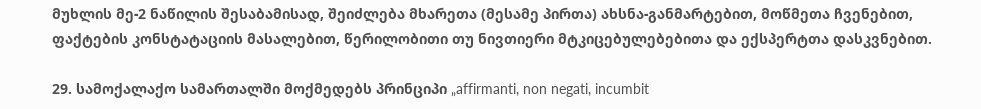მუხლის მე-2 ნაწილის შესაბამისად, შეიძლება მხარეთა (მესამე პირთა) ახსნა-განმარტებით, მოწმეთა ჩვენებით, ფაქტების კონსტატაციის მასალებით, წერილობითი თუ ნივთიერი მტკიცებულებებითა და ექსპერტთა დასკვნებით.

29. სამოქალაქო სამართალში მოქმედებს პრინციპი „affirmanti, non negati, incumbit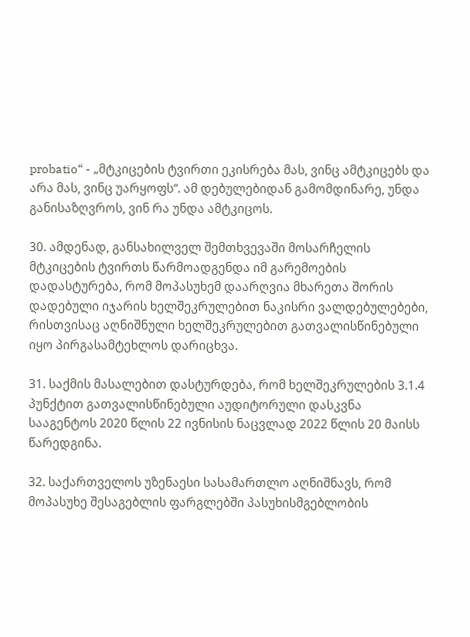probatio“ - „მტკიცების ტვირთი ეკისრება მას, ვინც ამტკიცებს და არა მას, ვინც უარყოფს“. ამ დებულებიდან გამომდინარე, უნდა განისაზღვროს, ვინ რა უნდა ამტკიცოს.

30. ამდენად, განსახილველ შემთხვევაში მოსარჩელის მტკიცების ტვირთს წარმოადგენდა იმ გარემოების დადასტურება, რომ მოპასუხემ დაარღვია მხარეთა შორის დადებული იჯარის ხელშეკრულებით ნაკისრი ვალდებულებები, რისთვისაც აღნიშნული ხელშეკრულებით გათვალისწინებული იყო პირგასამტეხლოს დარიცხვა.

31. საქმის მასალებით დასტურდება, რომ ხელშეკრულების 3.1.4 პუნქტით გათვალისწინებული აუდიტორული დასკვნა სააგენტოს 2020 წლის 22 ივნისის ნაცვლად 2022 წლის 20 მაისს წარედგინა.

32. საქართველოს უზენაესი სასამართლო აღნიშნავს, რომ მოპასუხე შესაგებლის ფარგლებში პასუხისმგებლობის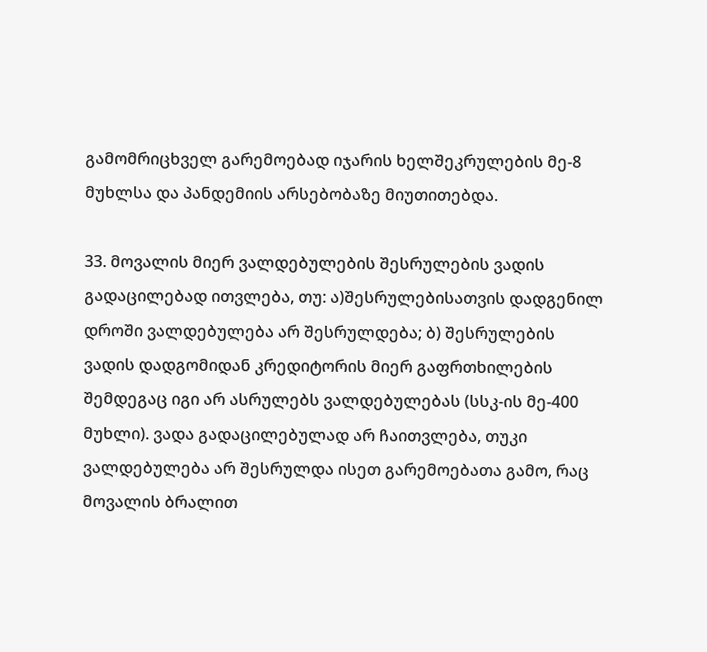გამომრიცხველ გარემოებად იჯარის ხელშეკრულების მე-8 მუხლსა და პანდემიის არსებობაზე მიუთითებდა.

33. მოვალის მიერ ვალდებულების შესრულების ვადის გადაცილებად ითვლება, თუ: ა)შესრულებისათვის დადგენილ დროში ვალდებულება არ შესრულდება; ბ) შესრულების ვადის დადგომიდან კრედიტორის მიერ გაფრთხილების შემდეგაც იგი არ ასრულებს ვალდებულებას (სსკ-ის მე-400 მუხლი). ვადა გადაცილებულად არ ჩაითვლება, თუკი ვალდებულება არ შესრულდა ისეთ გარემოებათა გამო, რაც მოვალის ბრალით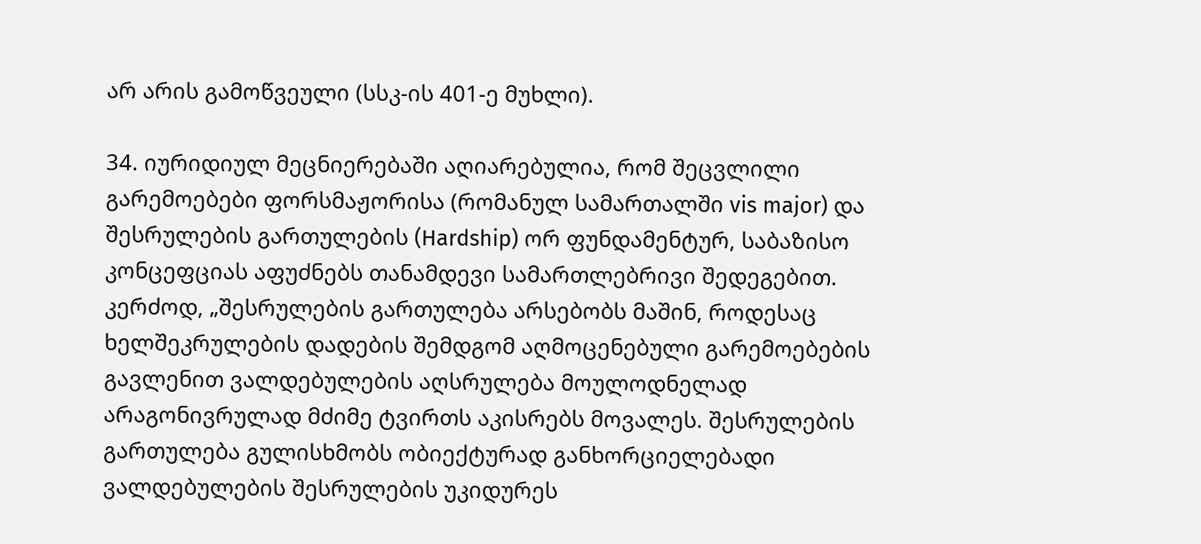არ არის გამოწვეული (სსკ-ის 401-ე მუხლი).

34. იურიდიულ მეცნიერებაში აღიარებულია, რომ შეცვლილი გარემოებები ფორსმაჟორისა (რომანულ სამართალში vis major) და შესრულების გართულების (Hardship) ორ ფუნდამენტურ, საბაზისო კონცეფციას აფუძნებს თანამდევი სამართლებრივი შედეგებით. კერძოდ, „შესრულების გართულება არსებობს მაშინ, როდესაც ხელშეკრულების დადების შემდგომ აღმოცენებული გარემოებების გავლენით ვალდებულების აღსრულება მოულოდნელად არაგონივრულად მძიმე ტვირთს აკისრებს მოვალეს. შესრულების გართულება გულისხმობს ობიექტურად განხორციელებადი ვალდებულების შესრულების უკიდურეს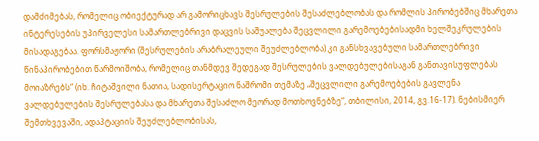დამძიმებას, რომელიც ობიექტურად არ გამორიცხავს შესრულების შესაძლებლობას და რომლის პირობებშიც მხარეთა ინტერესების უპირველესი სამართლებრივი დაცვის საშუალება შეცვლილი გარემოებებისადმი ხელშეკრულების მისადაგებაა. ფორსმაჟორი (შესრულების არაბრალეული შეუძლებლობა) კი განსხვავებული სამართლებრივი წინაპირობებით წარმოიშობა, რომელიც თანმდევ შედეგად შესრულების ვალდებულებისაგან განთავისუფლებას მოიაზრებს“ (იხ. ჩიტაშვილი ნათია, სადისერტაციო ნაშრომი თემაზე „შეცვლილი გარემოებების გავლენა ვალდებულების შესრულებასა და მხარეთა შესაძლო მეორად მოთხოვნებზე“, თბილისი, 2014, გვ.16-17). ნებისმიერ შემთხვევაში, ადაპტაციის შეუძლებლობისას,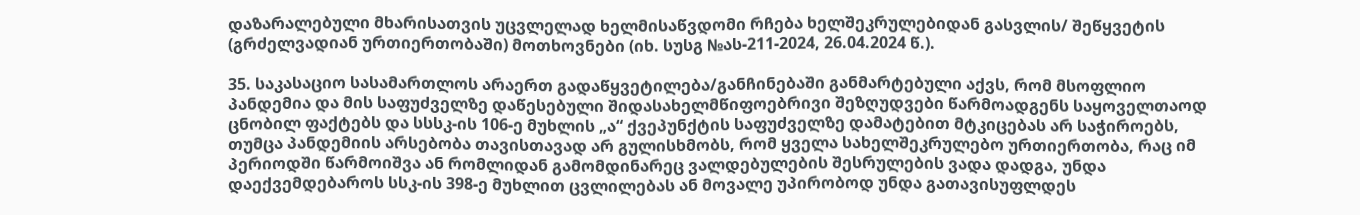დაზარალებული მხარისათვის უცვლელად ხელმისაწვდომი რჩება ხელშეკრულებიდან გასვლის/ შეწყვეტის (გრძელვადიან ურთიერთობაში) მოთხოვნები (იხ. სუსგ №ას-211-2024, 26.04.2024 წ.).

35. საკასაციო სასამართლოს არაერთ გადაწყვეტილება/განჩინებაში განმარტებული აქვს, რომ მსოფლიო პანდემია და მის საფუძველზე დაწესებული შიდასახელმწიფოებრივი შეზღუდვები წარმოადგენს საყოველთაოდ ცნობილ ფაქტებს და სსსკ-ის 106-ე მუხლის „ა“ ქვეპუნქტის საფუძველზე დამატებით მტკიცებას არ საჭიროებს, თუმცა პანდემიის არსებობა თავისთავად არ გულისხმობს, რომ ყველა სახელშეკრულებო ურთიერთობა, რაც იმ პერიოდში წარმოიშვა ან რომლიდან გამომდინარეც ვალდებულების შესრულების ვადა დადგა, უნდა დაექვემდებაროს სსკ-ის 398-ე მუხლით ცვლილებას ან მოვალე უპირობოდ უნდა გათავისუფლდეს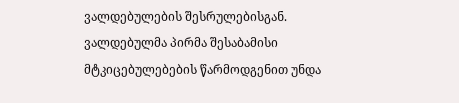ვალდებულების შესრულებისგან. ვალდებულმა პირმა შესაბამისი მტკიცებულებების წარმოდგენით უნდა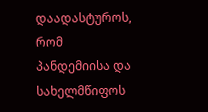დაადასტუროს, რომ პანდემიისა და სახელმწიფოს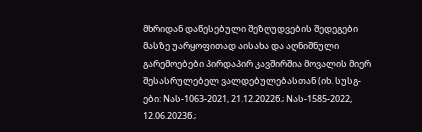მხრიდან დაწესებული შეზღუდვების შედეგები მასზე უარყოფითად აისახა და აღნიშნული გარემოებები პირდაპირ კავშირშია მოვალის მიერ შესასრულებელ ვალდებულებასთან (იხ. სუსგ-ები: Nას-1063-2021, 21.12.2022წ.; Nას-1585-2022, 12.06.2023წ.;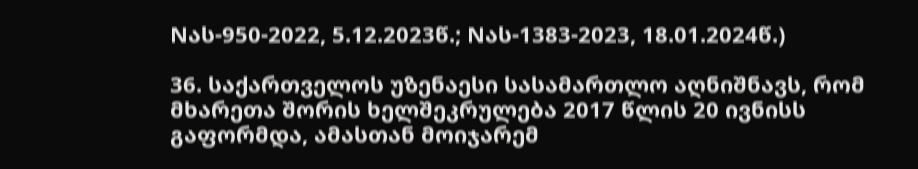Nას-950-2022, 5.12.2023წ.; Nას-1383-2023, 18.01.2024წ.)

36. საქართველოს უზენაესი სასამართლო აღნიშნავს, რომ მხარეთა შორის ხელშეკრულება 2017 წლის 20 ივნისს გაფორმდა, ამასთან მოიჯარემ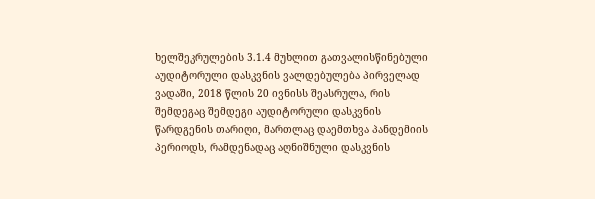ხელშეკრულების 3.1.4 მუხლით გათვალისწინებული აუდიტორული დასკვნის ვალდებულება პირველად ვადაში, 2018 წლის 20 ივნისს შეასრულა, რის შემდეგაც შემდეგი აუდიტორული დასკვნის წარდგენის თარიღი, მართლაც დაემთხვა პანდემიის პერიოდს, რამდენადაც აღნიშნული დასკვნის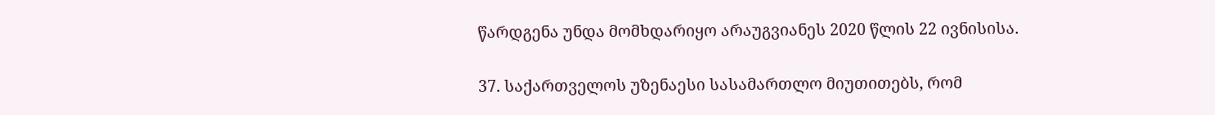წარდგენა უნდა მომხდარიყო არაუგვიანეს 2020 წლის 22 ივნისისა.

37. საქართველოს უზენაესი სასამართლო მიუთითებს, რომ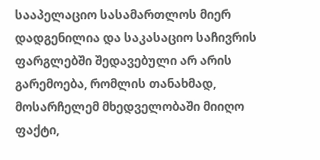სააპელაციო სასამართლოს მიერ დადგენილია და საკასაციო საჩივრის ფარგლებში შედავებული არ არის გარემოება, რომლის თანახმად, მოსარჩელემ მხედველობაში მიიღო ფაქტი,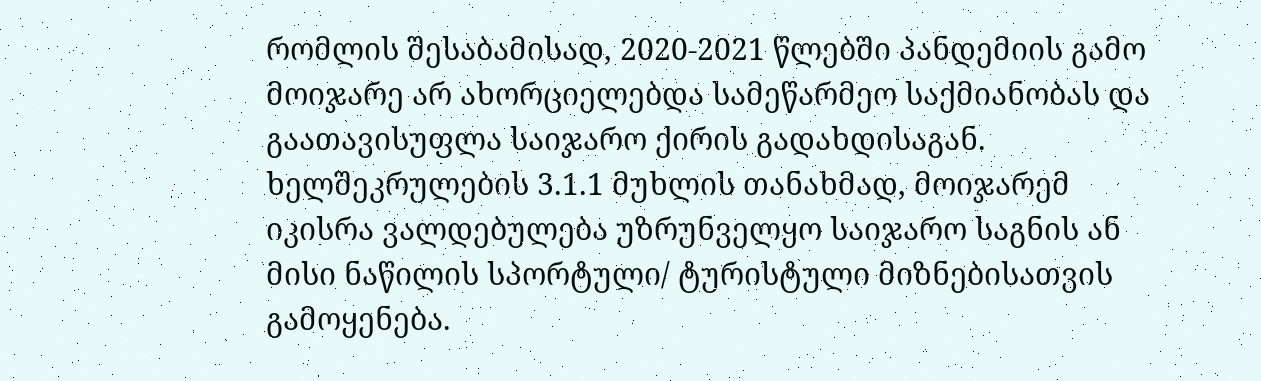რომლის შესაბამისად, 2020-2021 წლებში პანდემიის გამო მოიჯარე არ ახორციელებდა სამეწარმეო საქმიანობას და გაათავისუფლა საიჯარო ქირის გადახდისაგან. ხელშეკრულების 3.1.1 მუხლის თანახმად, მოიჯარემ იკისრა ვალდებულება უზრუნველყო საიჯარო საგნის ან მისი ნაწილის სპორტული/ ტურისტული მიზნებისათვის გამოყენება.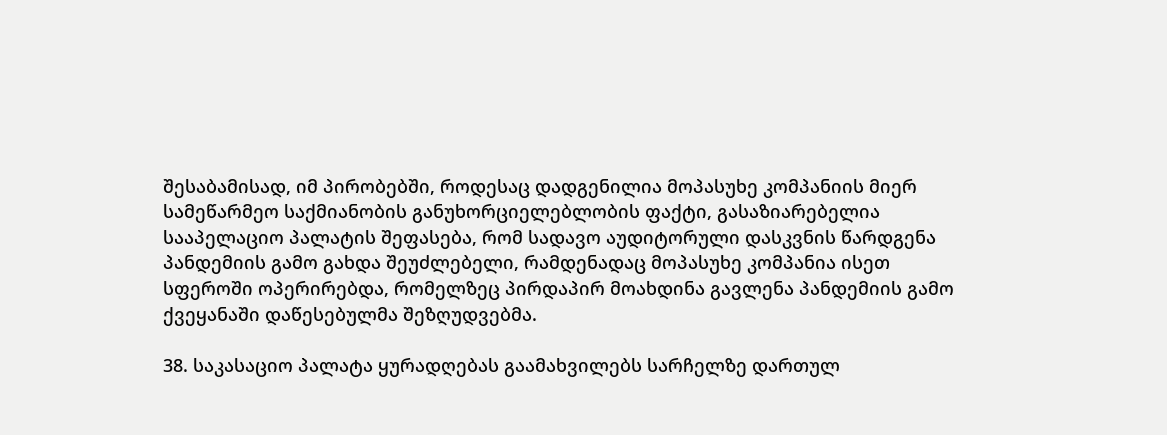შესაბამისად, იმ პირობებში, როდესაც დადგენილია მოპასუხე კომპანიის მიერ სამეწარმეო საქმიანობის განუხორციელებლობის ფაქტი, გასაზიარებელია სააპელაციო პალატის შეფასება, რომ სადავო აუდიტორული დასკვნის წარდგენა პანდემიის გამო გახდა შეუძლებელი, რამდენადაც მოპასუხე კომპანია ისეთ სფეროში ოპერირებდა, რომელზეც პირდაპირ მოახდინა გავლენა პანდემიის გამო ქვეყანაში დაწესებულმა შეზღუდვებმა.

38. საკასაციო პალატა ყურადღებას გაამახვილებს სარჩელზე დართულ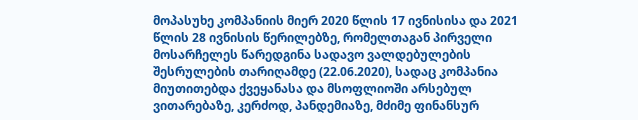მოპასუხე კომპანიის მიერ 2020 წლის 17 ივნისისა და 2021 წლის 28 ივნისის წერილებზე, რომელთაგან პირველი მოსარჩელეს წარედგინა სადავო ვალდებულების შესრულების თარიღამდე (22.06.2020), სადაც კომპანია მიუთითებდა ქვეყანასა და მსოფლიოში არსებულ ვითარებაზე, კერძოდ, პანდემიაზე, მძიმე ფინანსურ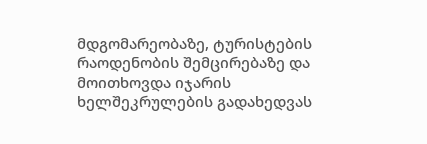მდგომარეობაზე, ტურისტების რაოდენობის შემცირებაზე და მოითხოვდა იჯარის ხელშეკრულების გადახედვას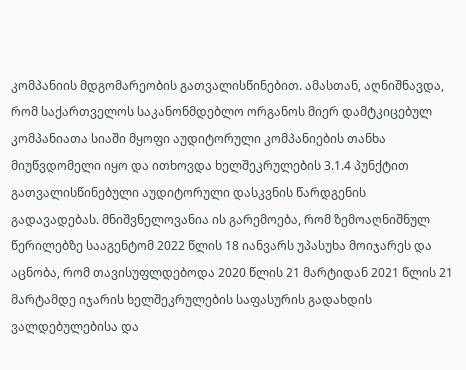კომპანიის მდგომარეობის გათვალისწინებით. ამასთან, აღნიშნავდა, რომ საქართველოს საკანონმდებლო ორგანოს მიერ დამტკიცებულ კომპანიათა სიაში მყოფი აუდიტორული კომპანიების თანხა მიუწვდომელი იყო და ითხოვდა ხელშეკრულების 3.1.4 პუნქტით გათვალისწინებული აუდიტორული დასკვნის წარდგენის გადავადებას. მნიშვნელოვანია ის გარემოება, რომ ზემოაღნიშნულ წერილებზე სააგენტომ 2022 წლის 18 იანვარს უპასუხა მოიჯარეს და აცნობა, რომ თავისუფლდებოდა 2020 წლის 21 მარტიდან 2021 წლის 21 მარტამდე იჯარის ხელშეკრულების საფასურის გადახდის ვალდებულებისა და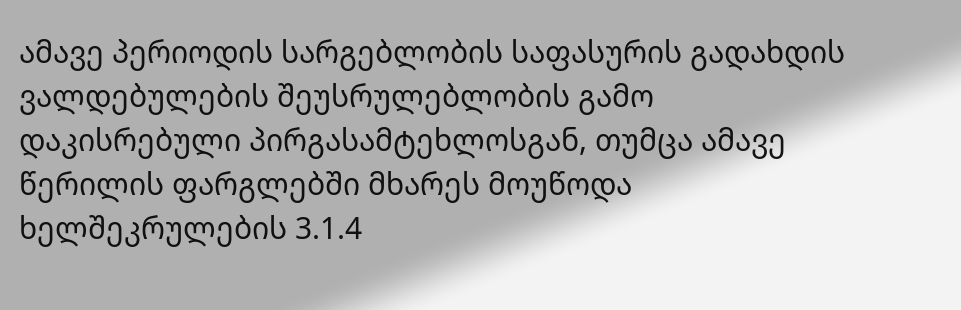ამავე პერიოდის სარგებლობის საფასურის გადახდის ვალდებულების შეუსრულებლობის გამო დაკისრებული პირგასამტეხლოსგან, თუმცა ამავე წერილის ფარგლებში მხარეს მოუწოდა ხელშეკრულების 3.1.4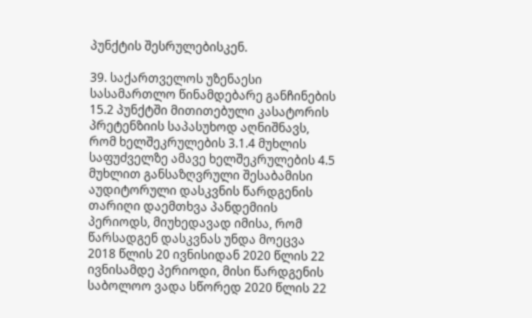პუნქტის შესრულებისკენ.

39. საქართველოს უზენაესი სასამართლო წინამდებარე განჩინების 15.2 პუნქტში მითითებული კასატორის პრეტენზიის საპასუხოდ აღნიშნავს, რომ ხელშეკრულების 3.1.4 მუხლის საფუძველზე ამავე ხელშეკრულების 4.5 მუხლით განსაზღვრული შესაბამისი აუდიტორული დასკვნის წარდგენის თარიღი დაემთხვა პანდემიის პერიოდს, მიუხედავად იმისა, რომ წარსადგენ დასკვნას უნდა მოეცვა 2018 წლის 20 ივნისიდან 2020 წლის 22 ივნისამდე პერიოდი, მისი წარდგენის საბოლოო ვადა სწორედ 2020 წლის 22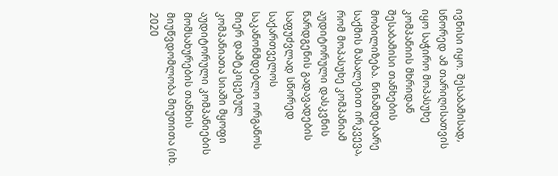ივნისი იყო. შესაბამისად, სწორედ ამ თარიღისათვის იყო საჭირო მოპასუხე კომპანიის მხრიდან შესაბამისი თანხების მობილიზება. წინამდებარე საქმის მასალებით ირკვევა, რომ მოპასუხე კომპანიამ აუდიტორული დასკვნის წარდგენის გადავადების საფუძვლად სწორედ საქართველოს საკანონმდებლო ორგანოს მიერ დამტკიცებულ კომპანიათა სიაში მყოფი აუდიტორული კომპანიების მომსახურების თანხის მიუწვდომლობა მიუთითა (იხ. 2020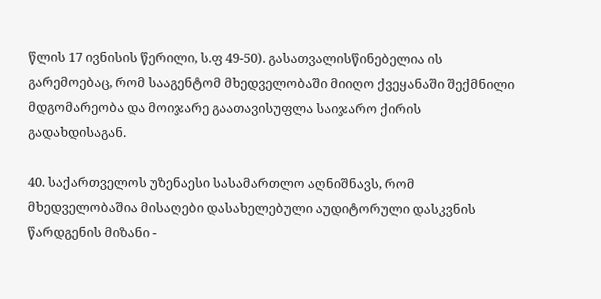წლის 17 ივნისის წერილი, ს.ფ 49-50). გასათვალისწინებელია ის გარემოებაც, რომ სააგენტომ მხედველობაში მიიღო ქვეყანაში შექმნილი მდგომარეობა და მოიჯარე გაათავისუფლა საიჯარო ქირის გადახდისაგან.

40. საქართველოს უზენაესი სასამართლო აღნიშნავს, რომ მხედველობაშია მისაღები დასახელებული აუდიტორული დასკვნის წარდგენის მიზანი -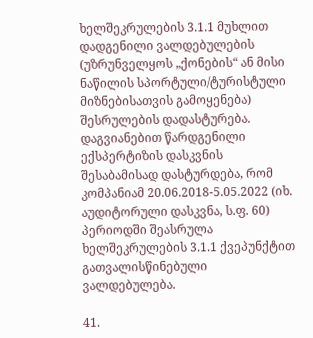ხელშეკრულების 3.1.1 მუხლით დადგენილი ვალდებულების (უზრუნველყოს „ქონების“ ან მისი ნაწილის სპორტული/ტურისტული მიზნებისათვის გამოყენება) შესრულების დადასტურება. დაგვიანებით წარდგენილი ექსპერტიზის დასკვნის შესაბამისად დასტურდება, რომ კომპანიამ 20.06.2018-5.05.2022 (იხ. აუდიტორული დასკვნა, ს.ფ. 60) პერიოდში შეასრულა ხელშეკრულების 3.1.1 ქვეპუნქტით გათვალისწინებული ვალდებულება.

41.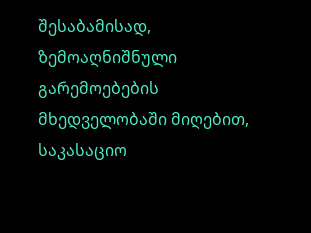შესაბამისად, ზემოაღნიშნული გარემოებების მხედველობაში მიღებით, საკასაციო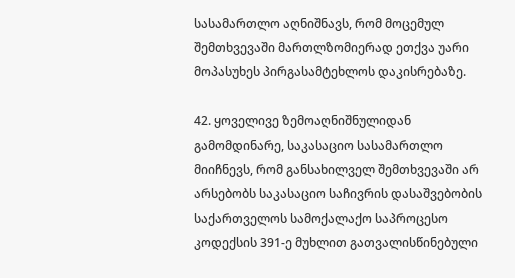სასამართლო აღნიშნავს, რომ მოცემულ შემთხვევაში მართლზომიერად ეთქვა უარი მოპასუხეს პირგასამტეხლოს დაკისრებაზე.

42. ყოველივე ზემოაღნიშნულიდან გამომდინარე, საკასაციო სასამართლო მიიჩნევს, რომ განსახილველ შემთხვევაში არ არსებობს საკასაციო საჩივრის დასაშვებობის საქართველოს სამოქალაქო საპროცესო კოდექსის 391-ე მუხლით გათვალისწინებული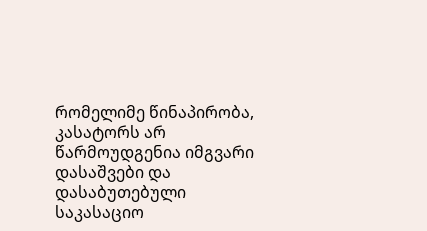რომელიმე წინაპირობა, კასატორს არ წარმოუდგენია იმგვარი დასაშვები და დასაბუთებული საკასაციო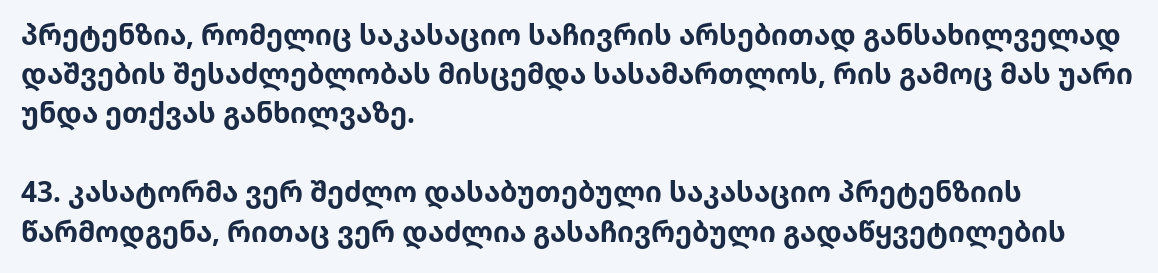პრეტენზია, რომელიც საკასაციო საჩივრის არსებითად განსახილველად დაშვების შესაძლებლობას მისცემდა სასამართლოს, რის გამოც მას უარი უნდა ეთქვას განხილვაზე.

43. კასატორმა ვერ შეძლო დასაბუთებული საკასაციო პრეტენზიის წარმოდგენა, რითაც ვერ დაძლია გასაჩივრებული გადაწყვეტილების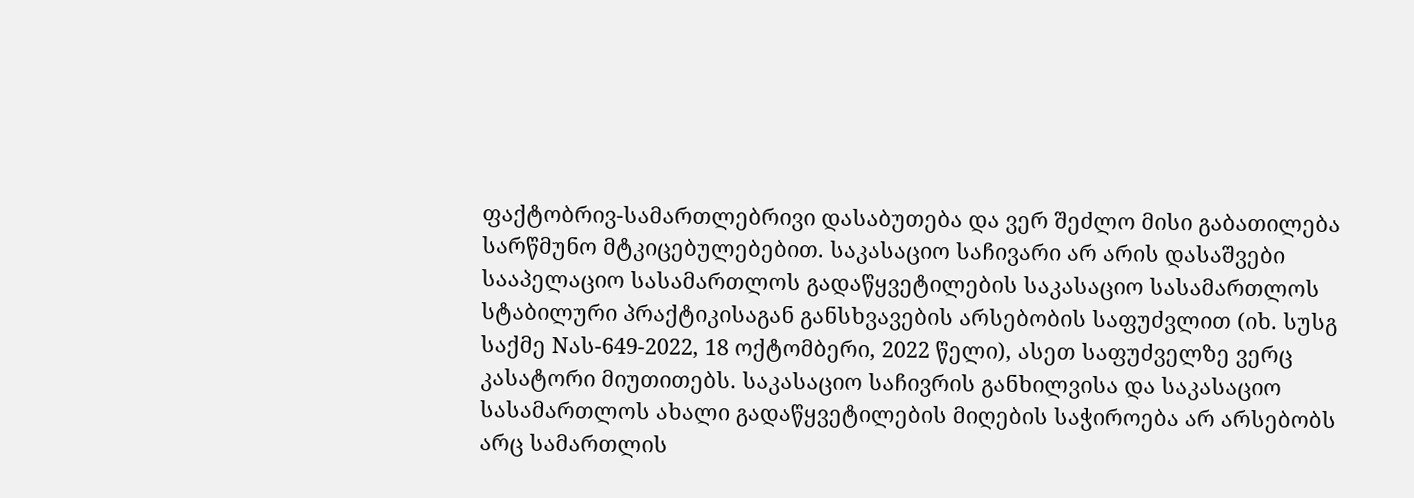ფაქტობრივ-სამართლებრივი დასაბუთება და ვერ შეძლო მისი გაბათილება სარწმუნო მტკიცებულებებით. საკასაციო საჩივარი არ არის დასაშვები სააპელაციო სასამართლოს გადაწყვეტილების საკასაციო სასამართლოს სტაბილური პრაქტიკისაგან განსხვავების არსებობის საფუძვლით (იხ. სუსგ საქმე Nას-649-2022, 18 ოქტომბერი, 2022 წელი), ასეთ საფუძველზე ვერც კასატორი მიუთითებს. საკასაციო საჩივრის განხილვისა და საკასაციო სასამართლოს ახალი გადაწყვეტილების მიღების საჭიროება არ არსებობს არც სამართლის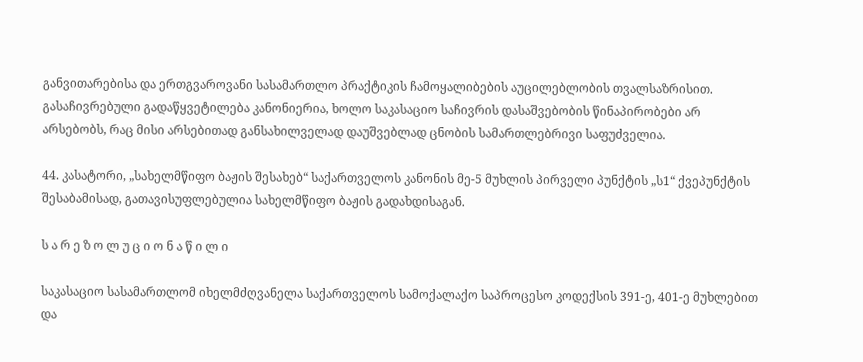განვითარებისა და ერთგვაროვანი სასამართლო პრაქტიკის ჩამოყალიბების აუცილებლობის თვალსაზრისით. გასაჩივრებული გადაწყვეტილება კანონიერია, ხოლო საკასაციო საჩივრის დასაშვებობის წინაპირობები არ არსებობს, რაც მისი არსებითად განსახილველად დაუშვებლად ცნობის სამართლებრივი საფუძველია.

44. კასატორი, „სახელმწიფო ბაჟის შესახებ“ საქართველოს კანონის მე-5 მუხლის პირველი პუნქტის „ს1“ ქვეპუნქტის შესაბამისად, გათავისუფლებულია სახელმწიფო ბაჟის გადახდისაგან.

ს ა რ ე ზ ო ლ უ ც ი ო ნ ა წ ი ლ ი

საკასაციო სასამართლომ იხელმძღვანელა საქართველოს სამოქალაქო საპროცესო კოდექსის 391-ე, 401-ე მუხლებით და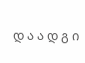დ ა ა დ გ ი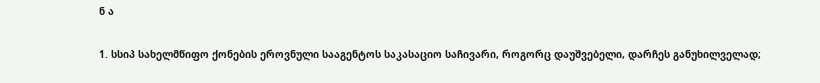ნ ა

1. სსიპ სახელმწიფო ქონების ეროვნული სააგენტოს საკასაციო საჩივარი, როგორც დაუშვებელი, დარჩეს განუხილველად;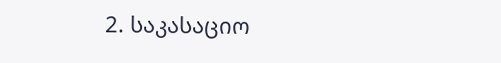2. საკასაციო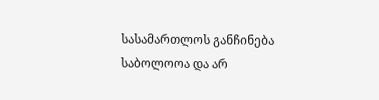სასამართლოს განჩინება საბოლოოა და არ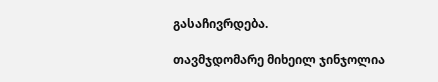გასაჩივრდება.

თავმჯდომარე მიხეილ ჯინჯოლია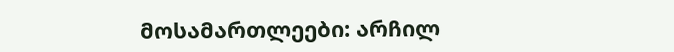მოსამართლეები: არჩილ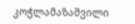კოჭლამაზაშვილი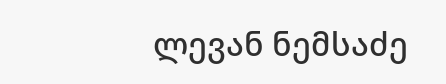ლევან ნემსაძე